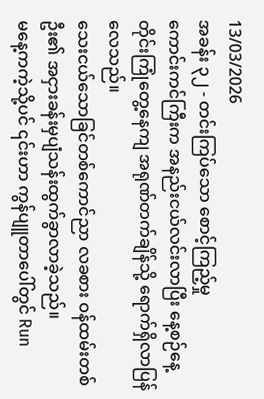13/03/2026
အခန်း ၃၂ - တင်းကြပ်သော စောင့်ကြည့်မှု
ကောင်းကင်ကြီးက အနည်းငယ်လင်းလာပြီး နေ့စဉ်နေ့တိုင်းကြုံတွေ့နေကျ အရုဏ်တက်ချိန်သို့ ရောက်ရှိလာပြန်လေသည်။
သေးငယ်သောခြင်တစ်ကောင်ညာ လခစား ဝန်ထမ်းတစ်ဦး၏ အငှားခန်းမှပျံသန်းထွက်ခွာလာခဲ့သည်။
မနေ့ကကဲ့သို့ပင် ၎င်းဟာ ကွန်ပျူတာပေါ်တွင် Run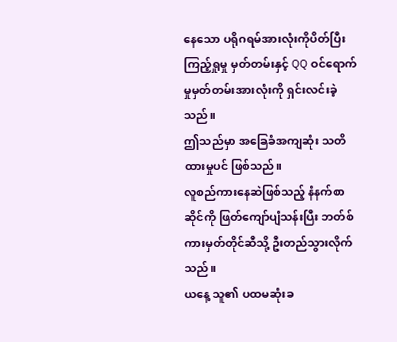နေသော ပရိုဂရမ်အားလုံးကိုပိတ်ပြီး ကြည့်ရှုမှု မှတ်တမ်းနှင့် QQ ဝင်ရောက်မှုမှတ်တမ်းအားလုံးကို ရှင်းလင်းခဲ့သည်။
ဤသည်မှာ အခြေခံအကျဆုံး သတိထားမှုပင် ဖြစ်သည်။
လူစည်ကားနေဆဲဖြစ်သည့် နံနက်စာဆိုင်ကို ဖြတ်ကျော်ပျံသန်းပြီး ဘတ်စ်ကားမှတ်တိုင်ဆီသို့ ဦးတည်သွားလိုက်သည်။
ယနေ့ သူ၏ ပထမဆုံးခ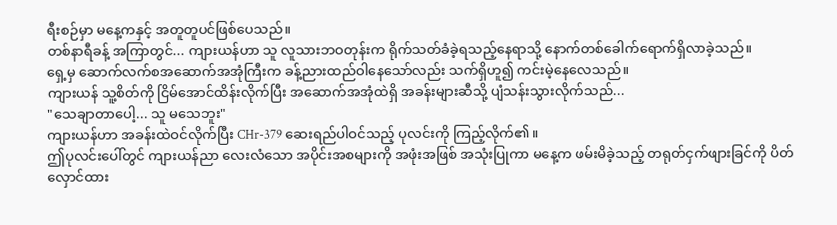ရီးစဉ်မှာ မနေ့ကနှင့် အတူတူပင်ဖြစ်ပေသည်။
တစ်နာရီခန့် အကြာတွင်... ကျားယန်ဟာ သူ လူသားဘဝတုန်းက ရိုက်သတ်ခံခဲ့ရသည့်နေရာသို့ နောက်တစ်ခေါက်ရောက်ရှိလာခဲ့သည်။
ရှေ့မှ ဆောက်လက်စအဆောက်အအုံကြီးက ခန့်ညားထည်ဝါနေသော်လည်း သက်ရှိဟူ၍ ကင်းမဲ့နေလေသည်။
ကျားယန် သူ့စိတ်ကို ငြိမ်အောင်ထိန်းလိုက်ပြီး အဆောက်အအုံထဲရှိ အခန်းများဆီသို့ ပျံသန်းသွားလိုက်သည်...
"သေချာတာပေါ့... သူ မသေဘူး"
ကျားယန်ဟာ အခန်းထဲဝင်လိုက်ပြီး CHr-379 ဆေးရည်ပါဝင်သည့် ပုလင်းကို ကြည့်လိုက်၏။
ဤပုလင်းပေါ်တွင် ကျားယန်ညာ လေးလံသော အပိုင်းအစများကို အဖုံးအဖြစ် အသုံးပြုကာ မနေ့က ဖမ်းမိခဲ့သည့် တရုတ်ငှက်ဖျားခြင်ကို ပိတ်လှောင်ထား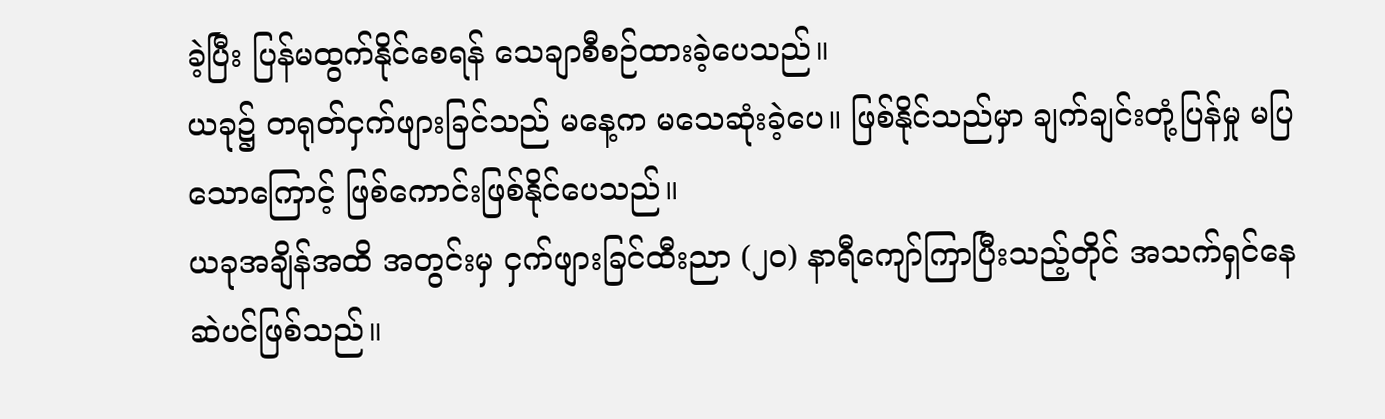ခဲ့ပြီး ပြန်မထွက်နိုင်စေရန် သေချာစီစဉ်ထားခဲ့ပေသည်။
ယခု၌ တရုတ်ငှက်ဖျားခြင်သည် မနေ့က မသေဆုံးခဲ့ပေ။ ဖြစ်နိုင်သည်မှာ ချက်ချင်းတုံ့ပြန်မှု မပြသောကြောင့် ဖြစ်ကောင်းဖြစ်နိုင်ပေသည်။
ယခုအချိန်အထိ အတွင်းမှ ငှက်ဖျားခြင်ထီးညာ (၂၀) နာရီကျော်ကြာပြီးသည့်တိုင် အသက်ရှင်နေဆဲပင်ဖြစ်သည်။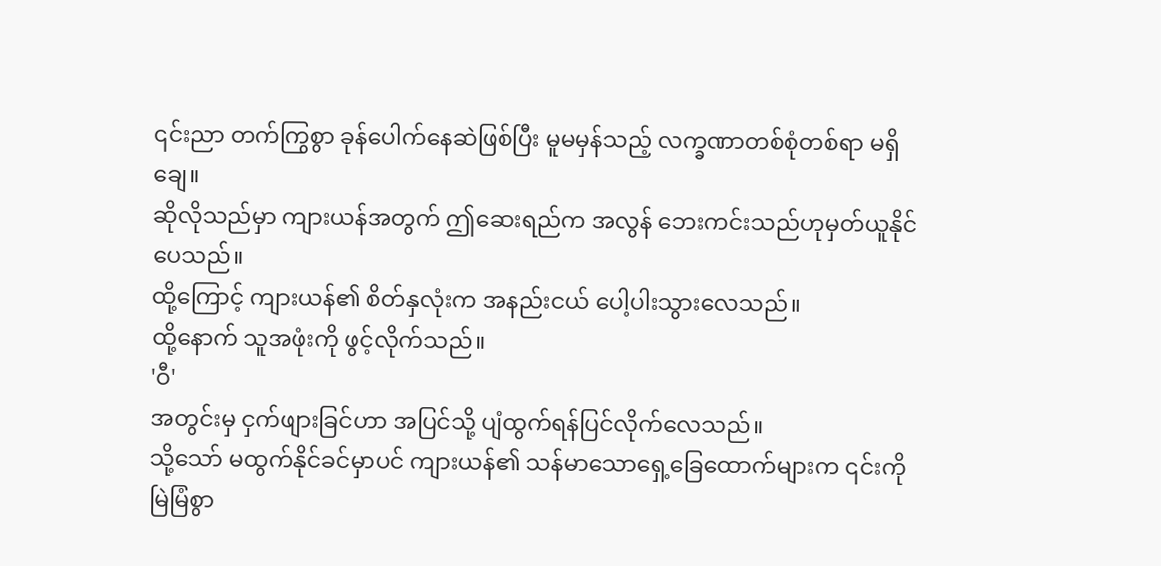၎င်းညာ တက်ကြွစွာ ခုန်ပေါက်နေဆဲဖြစ်ပြီး မူမမှန်သည့် လက္ခဏာတစ်စုံတစ်ရာ မရှိချေ။
ဆိုလိုသည်မှာ ကျားယန်အတွက် ဤဆေးရည်က အလွန် ဘေးကင်းသည်ဟုမှတ်ယူနိုင်ပေသည်။
ထို့ကြောင့် ကျားယန်၏ စိတ်နှလုံးက အနည်းငယ် ပေါ့ပါးသွားလေသည်။
ထို့နောက် သူအဖုံးကို ဖွင့်လိုက်သည်။
'ဝီ'
အတွင်းမှ ငှက်ဖျားခြင်ဟာ အပြင်သို့ ပျံထွက်ရန်ပြင်လိုက်လေသည်။
သို့သော် မထွက်နိုင်ခင်မှာပင် ကျားယန်၏ သန်မာသောရှေ့ခြေထောက်များက ၎င်းကို မြဲမြံစွာ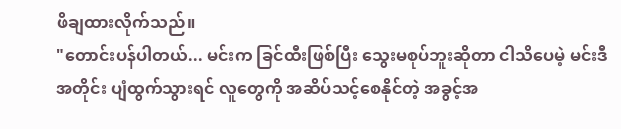ဖိချထားလိုက်သည်။
"တောင်းပန်ပါတယ်... မင်းက ခြင်ထီးဖြစ်ပြီး သွေးမစုပ်ဘူးဆိုတာ ငါသိပေမဲ့ မင်းဒီအတိုင်း ပျံထွက်သွားရင် လူတွေကို အဆိပ်သင့်စေနိုင်တဲ့ အခွင့်အ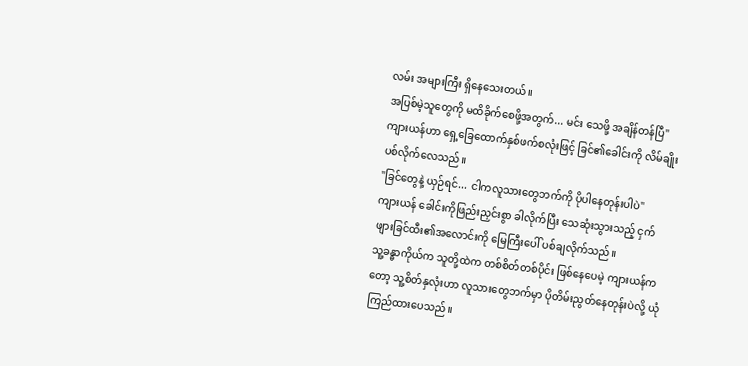လမ်း အများကြီး ရှိနေသေးတယ်။
အပြစ်မဲ့သူတွေကို မထိခိုက်စေဖို့အတွက်... မင်း သေဖို့ အချိန်တန်ပြီ"
ကျားယန်ဟာ ရှေ့ခြေထောက်နှစ်ဖက်စလုံးဖြင့် ခြင်၏ခေါင်းကို လိမ်ချိုးပစ်လိုက်လေသည်။
"ခြင်တွေနဲ့ ယှဉ်ရင်... ငါကလူသားတွေဘက်ကို ပိုပါနေတုန်းပါပဲ"
ကျားယန် ခေါင်းကိုဖြည်းညှင်းစွာ ခါလိုက်ပြီး သေဆုံးသွားသည့် ငှက်ဖျားခြင်ထီး၏အလောင်းကို မြေကြီးပေါ် ပစ်ချလိုက်သည်။
သူ့ခန္ဓာကိုယ်က သူတို့ထဲက တစ်စိတ်တစ်ပိုင်း ဖြစ်နေပေမဲ့ ကျားယန်ကတော့ သူ့စိတ်နှလုံးဟာ လူသားတွေဘက်မှာ ပိုတိမ်းညွတ်နေတုန်းပဲလို့ ယုံကြည်ထားပေသည်။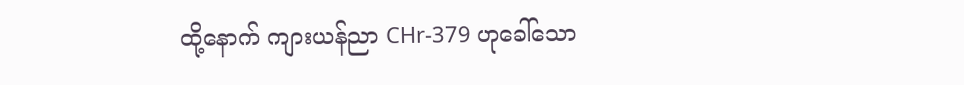ထို့နောက် ကျားယန်ညာ CHr-379 ဟုခေါ်သော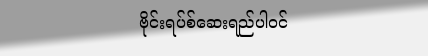ဗိုင်းရပ်စ်ဆေးရည်ပါဝင်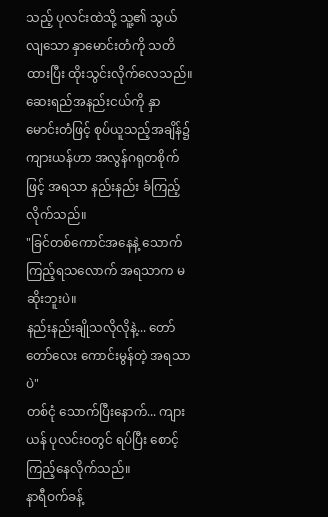သည့် ပုလင်းထဲသို့ သူ့၏ သွယ်လျသော နှာမောင်းတံကို သတိထားပြီး ထိုးသွင်းလိုက်လေသည်။
ဆေးရည်အနည်းငယ်ကို နှာမောင်းတံဖြင့် စုပ်ယူသည့်အချိန်၌ ကျားယန်ဟာ အလွန်ဂရုတစိုက်ဖြင့် အရသာ နည်းနည်း ခံကြည့်လိုက်သည်။
"ခြင်တစ်ကောင်အနေနဲ့ သောက်ကြည့်ရသလောက် အရသာက မဆိုးဘူးပဲ။
နည်းနည်းချိုသလိုလိုနဲ့... တော်တော်လေး ကောင်းမွန်တဲ့ အရသာပဲ"
တစ်ငုံ သောက်ပြီးနောက်... ကျားယန် ပုလင်းဝတွင် ရပ်ပြီး စောင့်ကြည့်နေလိုက်သည်။
နာရီဝက်ခန့်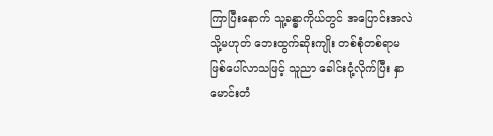ကြာပြီးနောက် သူ့ခန္ဓာကိုယ်တွင် အပြောင်းအလဲ သို့မဟုတ် ဘေးထွက်ဆိုးကျိုး တစ်စုံတစ်ရာမဖြစ်ပေါ်လာသဖြင့် သူညာ ခေါင်းငုံ့လိုက်ပြီး နှာမောင်းတံ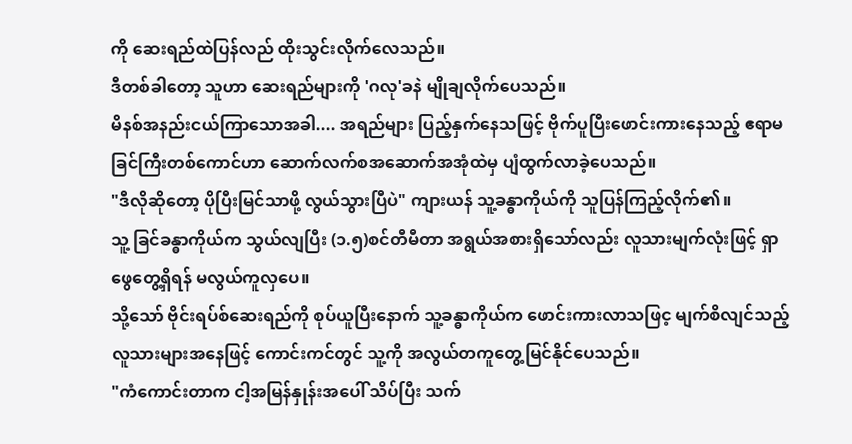ကို ဆေးရည်ထဲပြန်လည် ထိုးသွင်းလိုက်လေသည်။
ဒီတစ်ခါတော့ သူဟာ ဆေးရည်များကို 'ဂလု'ခနဲ မျိုချလိုက်ပေသည်။
မိနစ်အနည်းငယ်ကြာသောအခါ.... အရည်များ ပြည့်နှက်နေသဖြင့် ဗိုက်ပူပြီးဖောင်းကားနေသည့် ဧရာမ ခြင်ကြီးတစ်ကောင်ဟာ ဆောက်လက်စအဆောက်အအုံထဲမှ ပျံထွက်လာခဲ့ပေသည်။
"ဒီလိုဆိုတော့ ပိုပြီးမြင်သာဖို့ လွယ်သွားပြီပဲ" ကျားယန် သူ့ခန္ဓာကိုယ်ကို သူပြန်ကြည့်လိုက်၏။
သူ့ ခြင်ခန္ဓာကိုယ်က သွယ်လျပြီး (၁.၅)စင်တီမီတာ အရွယ်အစားရှိသော်လည်း လူသားမျက်လုံးဖြင့် ရှာဖွေတွေ့ရှိရန် မလွယ်ကူလှပေ။
သို့သော် ဗိုင်းရပ်စ်ဆေးရည်ကို စုပ်ယူပြီးနောက် သူ့ခန္ဓာကိုယ်က ဖောင်းကားလာသဖြင့ မျက်စိလျင်သည့် လူသားများအနေဖြင့် ကောင်းကင်တွင် သူ့ကို အလွယ်တကူတွေ့မြင်နိုင်ပေသည်။
"ကံကောင်းတာက ငါ့အမြန်နှုန်းအပေါ် သိပ်ပြီး သက်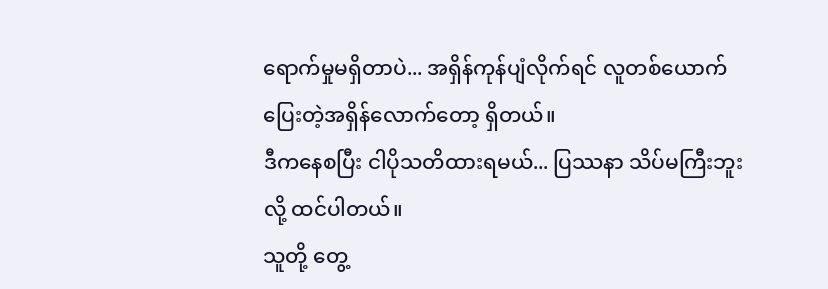ရောက်မှုမရှိတာပဲ... အရှိန်ကုန်ပျံလိုက်ရင် လူတစ်ယောက် ပြေးတဲ့အရှိန်လောက်တော့ ရှိတယ်။
ဒီကနေစပြီး ငါပိုသတိထားရမယ်... ပြဿနာ သိပ်မကြီးဘူးလို့ ထင်ပါတယ်။
သူတို့ တွေ့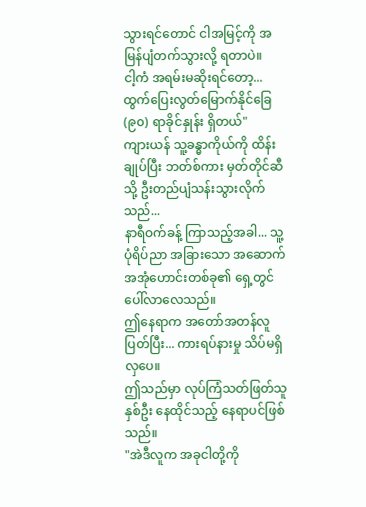သွားရင်တောင် ငါအမြင့်ကို အမြန်ပျံတက်သွားလို့ ရတာပဲ။
ငါ့ကံ အရမ်းမဆိုးရင်တော့... ထွက်ပြေးလွတ်မြောက်နိုင်ခြေ (၉၀) ရာခိုင်နှုန်း ရှိတယ်"
ကျားယန် သူ့ခန္ဓာကိုယ်ကို ထိန်းချုပ်ပြီး ဘတ်စ်ကား မှတ်တိုင်ဆီသို့ ဦးတည်ပျံသန်းသွားလိုက်သည်...
နာရီဝက်ခန့် ကြာသည့်အခါ... သူ့ပုံရိပ်ညာ အခြားသော အဆောက်အအုံဟောင်းတစ်ခု၏ ရှေ့တွင် ပေါ်လာလေသည်။
ဤနေရာက အတော်အတန်လူပြတ်ပြီး... ကားရပ်နားမှု သိပ်မရှိလှပေ။
ဤသည်မှာ လုပ်ကြံသတ်ဖြတ်သူနှစ်ဦး နေထိုင်သည့် နေရာပင်ဖြစ်သည်။
"အဲဒီလူက အခုငါတို့ကို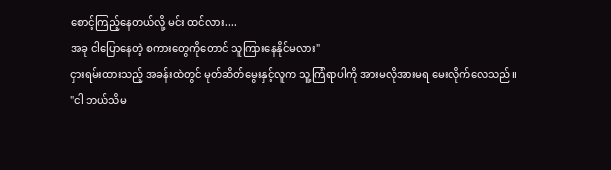စောင့်ကြည့်နေတယ်လို့ မင်း ထင်လား....
အခု ငါပြောနေတဲ့ စကားတွေကိုတောင် သူကြားနေနိုင်မလား"
ငှားရမ်းထားသည့် အခန်းထဲတွင် မုတ်ဆိတ်မွေးနှင့်လူက သူ့ကြံရာပါကို အားမလိုအားမရ မေးလိုက်လေသည်။
"ငါ ဘယ်သိမ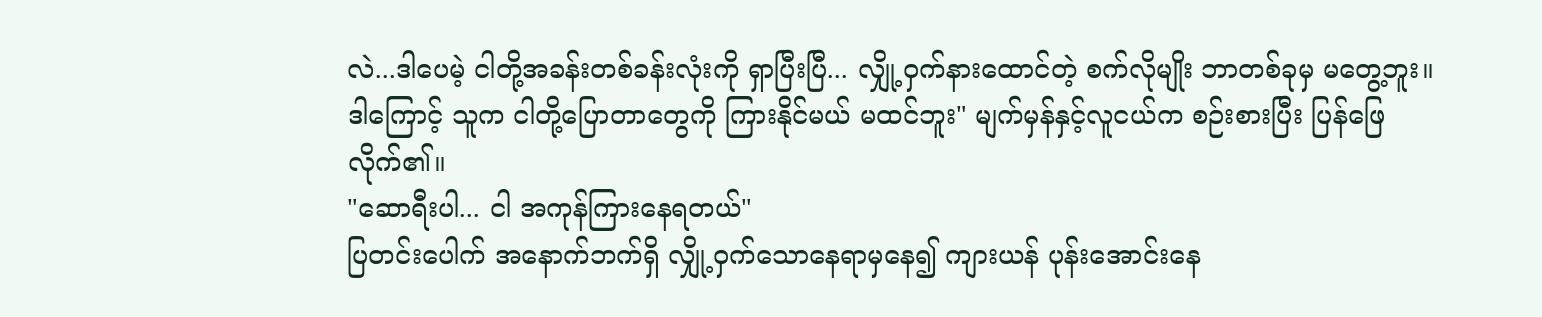လဲ...ဒါပေမဲ့ ငါတို့အခန်းတစ်ခန်းလုံးကို ရှာပြီးပြီ... လျှို့ဝှက်နားထောင်တဲ့ စက်လိုမျိုး ဘာတစ်ခုမှ မတွေ့ဘူး။
ဒါကြောင့် သူက ငါတို့ပြောတာတွေကို ကြားနိုင်မယ် မထင်ဘူး" မျက်မှန်နှင့်လူငယ်က စဉ်းစားပြီး ပြန်ဖြေလိုက်၏။
"ဆောရီးပါ... ငါ အကုန်ကြားနေရတယ်"
ပြတင်းပေါက် အနောက်ဘက်ရှိ လျှို့ဝှက်သောနေရာမှနေ၍ ကျားယန် ပုန်းအောင်းနေ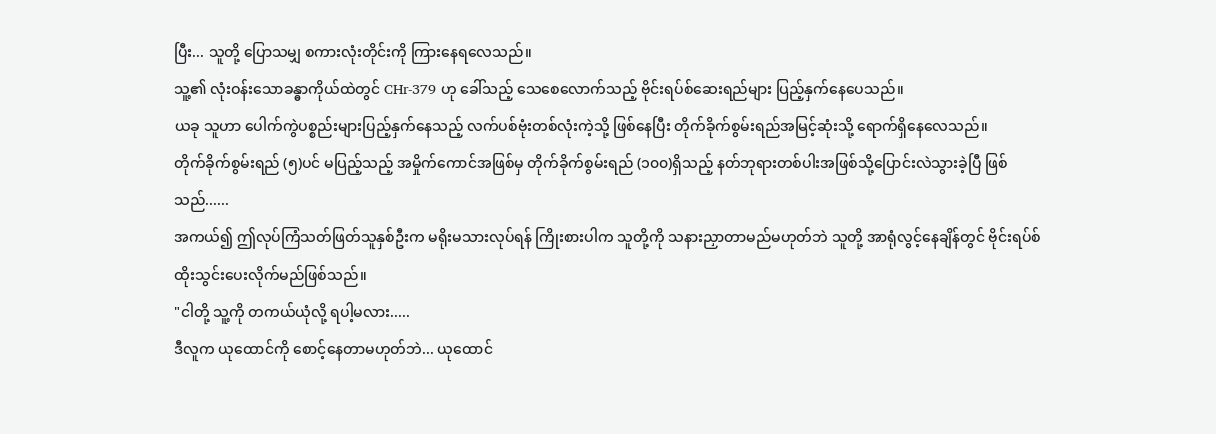ပြီး... သူတို့ ပြောသမျှ စကားလုံးတိုင်းကို ကြားနေရလေသည်။
သူ့၏ လုံးဝန်းသောခန္ဓာကိုယ်ထဲတွင် CHr-379 ဟု ခေါ်သည့် သေစေလောက်သည့် ဗိုင်းရပ်စ်ဆေးရည်များ ပြည့်နှက်နေပေသည်။
ယခု သူဟာ ပေါက်ကွဲပစ္စည်းများပြည့်နှက်နေသည့် လက်ပစ်ဗုံးတစ်လုံးကဲ့သို့ ဖြစ်နေပြီး တိုက်ခိုက်စွမ်းရည်အမြင့်ဆုံးသို့ ရောက်ရှိနေလေသည်။
တိုက်ခိုက်စွမ်းရည် (၅)ပင် မပြည့်သည့် အမှိုက်ကောင်အဖြစ်မှ တိုက်ခိုက်စွမ်းရည် (၁၀၀)ရှိသည့် နတ်ဘုရားတစ်ပါးအဖြစ်သို့ပြောင်းလဲသွားခဲ့ပြီ ဖြစ်သည်......
အကယ်၍ ဤလုပ်ကြံသတ်ဖြတ်သူနှစ်ဦးက မရိုးမသားလုပ်ရန် ကြိုးစားပါက သူတို့ကို သနားညှာတာမည်မဟုတ်ဘဲ သူတို့ အာရုံလွင့်နေချိန်တွင် ဗိုင်းရပ်စ် ထိုးသွင်းပေးလိုက်မည်ဖြစ်သည်။
"ငါတို့ သူ့ကို တကယ်ယုံလို့ ရပါ့မလား.....
ဒီလူက ယုထောင်ကို စောင့်နေတာမဟုတ်ဘဲ... ယုထောင်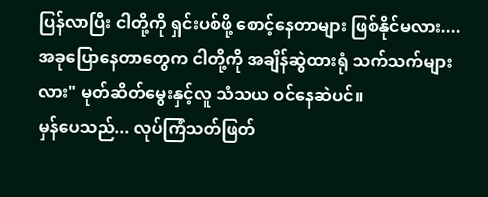ပြန်လာပြီး ငါတို့ကို ရှင်းပစ်ဖို့ စောင့်နေတာများ ဖြစ်နိုင်မလား.... အခုပြောနေတာတွေက ငါတို့ကို အချိန်ဆွဲထားရုံ သက်သက်များလား" မုတ်ဆိတ်မွေးနှင့်လူ သံသယ ဝင်နေဆဲပင်။
မှန်ပေသည်... လုပ်ကြံသတ်ဖြတ်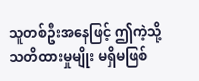သူတစ်ဦးအနေဖြင့် ဤကဲ့သို့ သတိထားမှုမျိုး မရှိမဖြစ်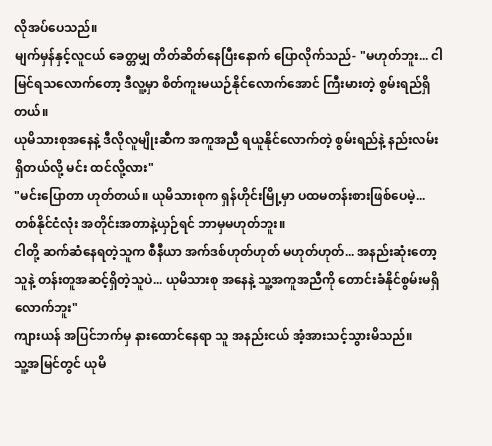လိုအပ်ပေသည်။
မျက်မှန်နှင့်လူငယ် ခေတ္တမျှ တိတ်ဆိတ်နေပြီးနောက် ပြောလိုက်သည်- "မဟုတ်ဘူး... ငါ မြင်ရသလောက်တော့ ဒီလူ့မှာ စိတ်ကူးမယဉ်နိုင်လောက်အောင် ကြီးမားတဲ့ စွမ်းရည်ရှိတယ်။
ယုမိသားစုအနေနဲ့ ဒီလိုလူမျိုးဆီက အကူအညီ ရယူနိုင်လောက်တဲ့ စွမ်းရည်နဲ့ နည်းလမ်း ရှိတယ်လို့ မင်း ထင်လို့လား"
"မင်းပြောတာ ဟုတ်တယ်။ ယုမိသားစုက ရှန်ဟိုင်းမြို့မှာ ပထမတန်းစားဖြစ်ပေမဲ့... တစ်နိုင်ငံလုံး အတိုင်းအတာနဲ့ယှဉ်ရင် ဘာမှမဟုတ်ဘူး။
ငါတို့ ဆက်ဆံနေရတဲ့သူက စီနီယာ အက်ဒစ်ဟုတ်ဟုတ် မဟုတ်ဟုတ်... အနည်းဆုံးတော့ သူနဲ့ တန်းတူအဆင့်ရှိတဲ့သူပဲ... ယုမိသားစု အနေနဲ့ သူ့အကူအညီကို တောင်းခံနိုင်စွမ်းမရှိလောက်ဘူး"
ကျားယန် အပြင်ဘက်မှ နားထောင်နေရာ သူ အနည်းငယ် အံ့အားသင့်သွားမိသည်။
သူ့အမြင်တွင် ယုမိ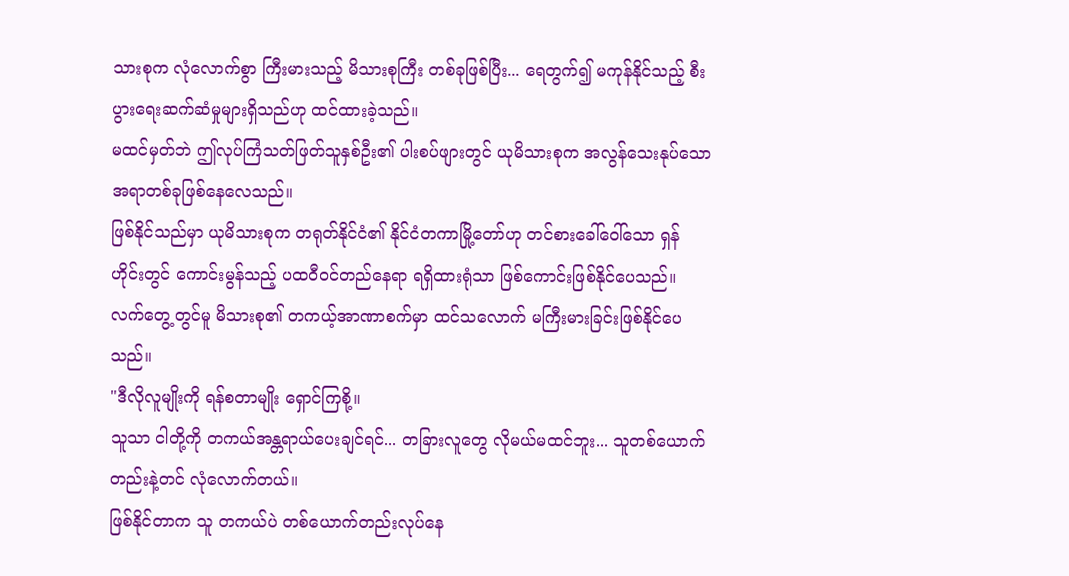သားစုက လုံလောက်စွာ ကြီးမားသည့် မိသားစုကြီး တစ်ခုဖြစ်ပြီး... ရေတွက်၍ မကုန်နိုင်သည့် စီးပွားရေးဆက်ဆံမှုများရှိသည်ဟု ထင်ထားခဲ့သည်။
မထင်မှတ်ဘဲ ဤလုပ်ကြံသတ်ဖြတ်သူနှစ်ဦး၏ ပါးစပ်ဖျားတွင် ယုမိသားစုက အလွန်သေးနုပ်သော အရာတစ်ခုဖြစ်နေလေသည်။
ဖြစ်နိုင်သည်မှာ ယုမိသားစုက တရုတ်နိုင်ငံ၏ နိုင်ငံတကာမြို့တော်ဟု တင်စားခေါ်ဝေါ်သော ရှန်ဟိုင်းတွင် ကောင်းမွန်သည့် ပထဝီဝင်တည်နေရာ ရရှိထားရုံသာ ဖြစ်ကောင်းဖြစ်နိုင်ပေသည်။
လက်တွေ့တွင်မူ မိသားစု၏ တကယ့်အာဏာစက်မှာ ထင်သလောက် မကြီးမားခြင်းဖြစ်နိုင်ပေသည်။
"ဒီလိုလူမျိုးကို ရန်စတာမျိုး ရှောင်ကြစို့။
သူသာ ငါတို့ကို တကယ်အန္တရာယ်ပေးချင်ရင်... တခြားလူတွေ လိုမယ်မထင်ဘူး... သူတစ်ယောက်တည်းနဲ့တင် လုံလောက်တယ်။
ဖြစ်နိုင်တာက သူ တကယ်ပဲ တစ်ယောက်တည်းလုပ်နေ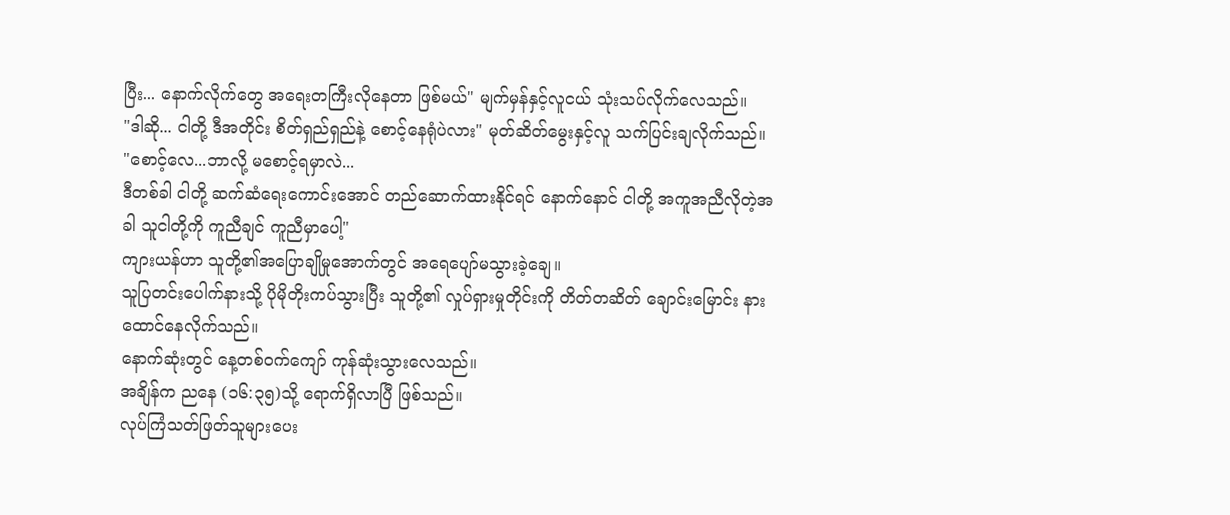ပြီး... နောက်လိုက်တွေ အရေးတကြီးလိုနေတာ ဖြစ်မယ်" မျက်မှန်နှင့်လူငယ် သုံးသပ်လိုက်လေသည်။
"ဒါဆို... ငါတို့ ဒီအတိုင်း စိတ်ရှည်ရှည်နဲ့ စောင့်နေရုံပဲလား" မုတ်ဆိတ်မွေးနှင့်လူ သက်ပြင်းချလိုက်သည်။
"စောင့်လေ...ဘာလို့ မစောင့်ရမှာလဲ...
ဒီတစ်ခါ ငါတို့ ဆက်ဆံရေးကောင်းအောင် တည်ဆောက်ထားနိုင်ရင် နောက်နောင် ငါတို့ အကူအညီလိုတဲ့အခါ သူငါတို့ကို ကူညီချင် ကူညီမှာပေါ့"
ကျားယန်ဟာ သူတို့၏အပြောချိုမှုအောက်တွင် အရေပျော်မသွားခဲ့ချေ။
သူပြတင်းပေါက်နားသို့ ပိုမိုတိုးကပ်သွားပြီး သူတို့၏ လှုပ်ရှားမှုတိုင်းကို တိတ်တဆိတ် ချောင်းမြောင်း နားထောင်နေလိုက်သည်။
နောက်ဆုံးတွင် နေ့တစ်ဝက်ကျော် ကုန်ဆုံးသွားလေသည်။
အချိန်က ညနေ (၁၆:၃၅)သို့ ရောက်ရှိလာပြီ ဖြစ်သည်။
လုပ်ကြံသတ်ဖြတ်သူများပေး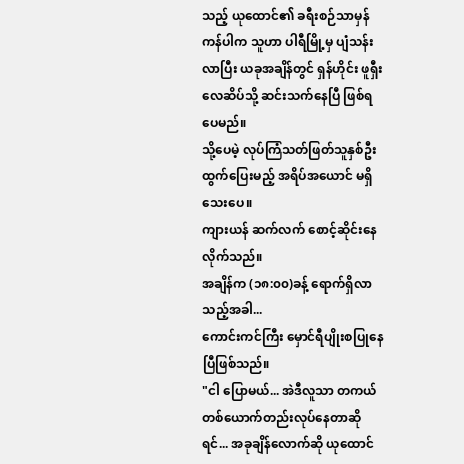သည့် ယုထောင်၏ ခရီးစဉ်သာမှန်ကန်ပါက သူဟာ ပါရီမြို့မှ ပျံသန်းလာပြီး ယခုအချိန်တွင် ရှန်ဟိုင်း ဖူရှီးလေဆိပ်သို့ ဆင်းသက်နေပြီ ဖြစ်ရပေမည်။
သို့ပေမဲ့ လုပ်ကြံသတ်ဖြတ်သူနှစ်ဦး ထွက်ပြေးမည့် အရိပ်အယောင် မရှိသေးပေ။
ကျားယန် ဆက်လက် စောင့်ဆိုင်းနေလိုက်သည်။
အချိန်က (၁၈:၀၀)ခန့် ရောက်ရှိလာသည့်အခါ...
ကောင်းကင်ကြီး မှောင်ရီပျိုးစပြုနေပြီဖြစ်သည်။
"ငါ ပြောမယ်... အဲဒီလူသာ တကယ် တစ်ယောက်တည်းလုပ်နေတာဆိုရင်... အခုချိန်လောက်ဆို ယုထောင်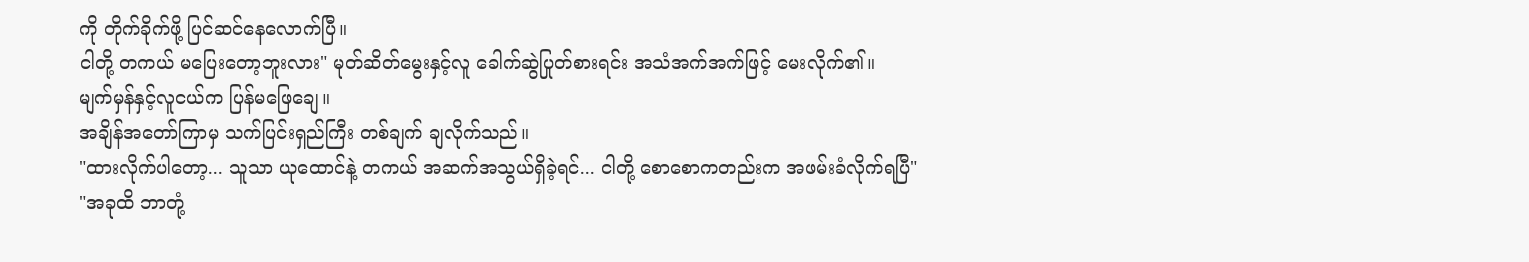ကို တိုက်ခိုက်ဖို့ ပြင်ဆင်နေလောက်ပြီ။
ငါတို့ တကယ် မပြေးတော့ဘူးလား" မုတ်ဆိတ်မွေးနှင့်လူ ခေါက်ဆွဲပြုတ်စားရင်း အသံအက်အက်ဖြင့် မေးလိုက်၏။
မျက်မှန်နှင့်လူငယ်က ပြန်မဖြေချေ။
အချိန်အတော်ကြာမှ သက်ပြင်းရှည်ကြီး တစ်ချက် ချလိုက်သည်။
"ထားလိုက်ပါတော့... သူသာ ယုထောင်နဲ့ တကယ် အဆက်အသွယ်ရှိခဲ့ရင်... ငါတို့ စောစောကတည်းက အဖမ်းခံလိုက်ရပြီ"
"အခုထိ ဘာတုံ့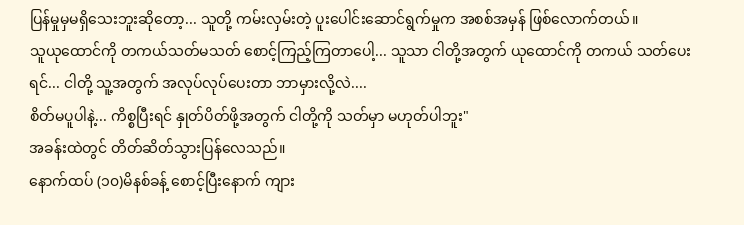ပြန်မှုမှမရှိသေးဘူးဆိုတော့... သူတို့ ကမ်းလှမ်းတဲ့ ပူးပေါင်းဆောင်ရွက်မှုက အစစ်အမှန် ဖြစ်လောက်တယ်။
သူယုထောင်ကို တကယ်သတ်မသတ် စောင့်ကြည့်ကြတာပေါ့... သူသာ ငါတို့အတွက် ယုထောင်ကို တကယ် သတ်ပေးရင်... ငါတို့ သူ့အတွက် အလုပ်လုပ်ပေးတာ ဘာမှားလို့လဲ....
စိတ်မပူပါနဲ့... ကိစ္စပြီးရင် နှုတ်ပိတ်ဖို့အတွက် ငါတို့ကို သတ်မှာ မဟုတ်ပါဘူး"
အခန်းထဲတွင် တိတ်ဆိတ်သွားပြန်လေသည်။
နောက်ထပ် (၁၀)မိနစ်ခန့် စောင့်ပြီးနောက် ကျား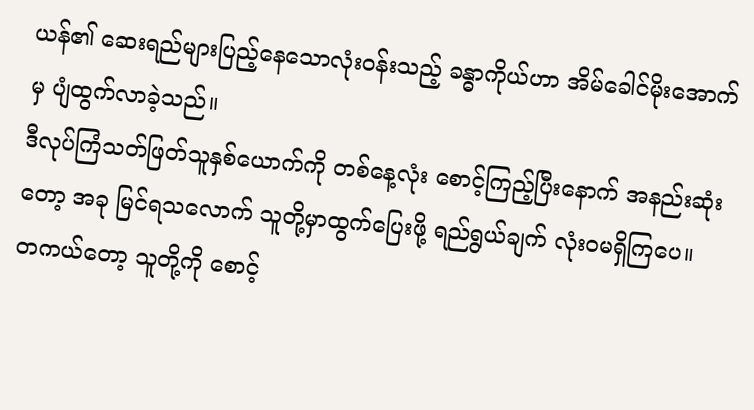ယန်၏ ဆေးရည်များပြည့်နေသောလုံးဝန်းသည့် ခန္ဓာကိုယ်ဟာ အိမ်ခေါင်မိုးအောက်မှ ပျံထွက်လာခဲ့သည်။
ဒီလုပ်ကြံသတ်ဖြတ်သူနှစ်ယောက်ကို တစ်နေ့လုံး စောင့်ကြည့်ပြီးနောက် အနည်းဆုံးတော့ အခု မြင်ရသလောက် သူတို့မှာထွက်ပြေးဖို့ ရည်ရွယ်ချက် လုံးဝမရှိကြပေ။
တကယ်တော့ သူတို့ကို စောင့်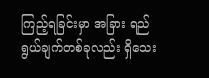ကြည့်ရခြင်းမှာ အခြား ရည်ရွယ်ချက်တစ်ခုလည်း ရှိသေး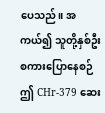ပေသည်။ အကယ်၍ သူတို့နှစ်ဦး စကားပြောနေစဉ် ဤ CHr-379 ဆေး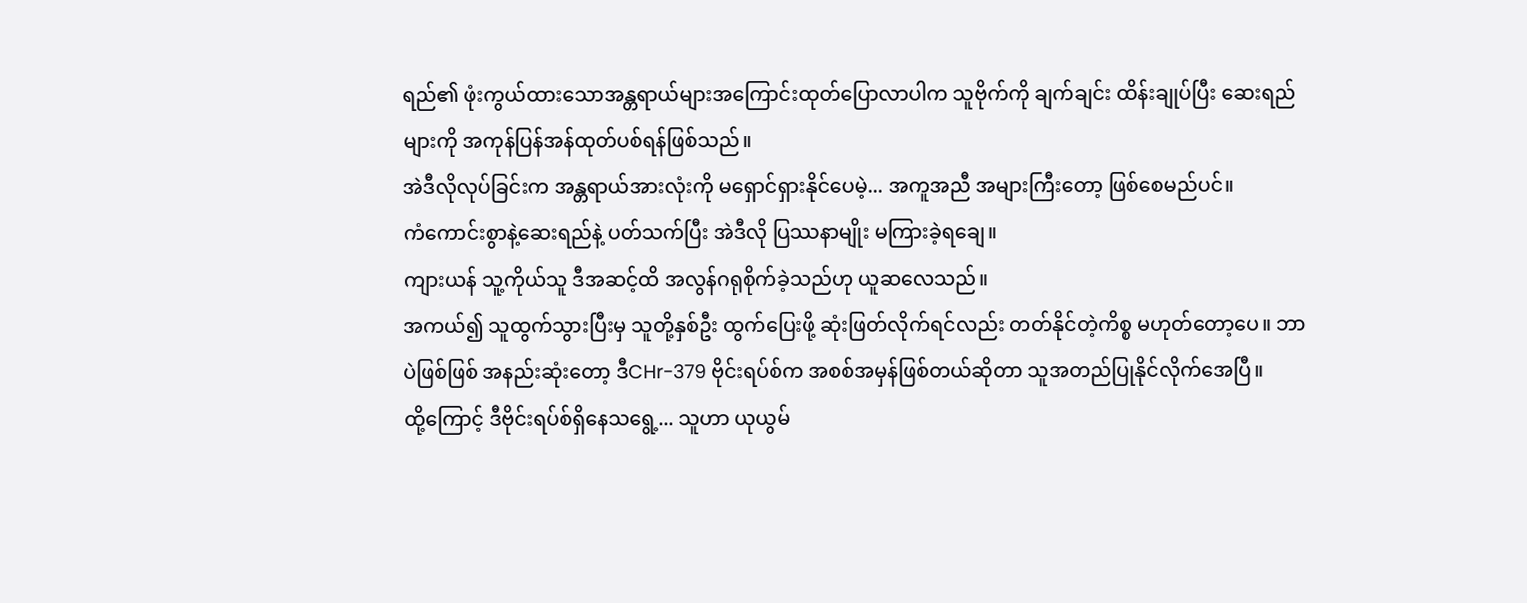ရည်၏ ဖုံးကွယ်ထားသောအန္တရာယ်များအကြောင်းထုတ်ပြောလာပါက သူဗိုက်ကို ချက်ချင်း ထိန်းချုပ်ပြီး ဆေးရည်များကို အကုန်ပြန်အန်ထုတ်ပစ်ရန်ဖြစ်သည်။
အဲဒီလိုလုပ်ခြင်းက အန္တရာယ်အားလုံးကို မရှောင်ရှားနိုင်ပေမဲ့... အကူအညီ အများကြီးတော့ ဖြစ်စေမည်ပင်။
ကံကောင်းစွာနဲ့ဆေးရည်နဲ့ ပတ်သက်ပြီး အဲဒီလို ပြဿနာမျိုး မကြားခဲ့ရချေ။
ကျားယန် သူ့ကိုယ်သူ ဒီအဆင့်ထိ အလွန်ဂရုစိုက်ခဲ့သည်ဟု ယူဆလေသည်။
အကယ်၍ သူထွက်သွားပြီးမှ သူတို့နှစ်ဦး ထွက်ပြေးဖို့ ဆုံးဖြတ်လိုက်ရင်လည်း တတ်နိုင်တဲ့ကိစ္စ မဟုတ်တော့ပေ။ ဘာပဲဖြစ်ဖြစ် အနည်းဆုံးတော့ ဒီCHr-379 ဗိုင်းရပ်စ်က အစစ်အမှန်ဖြစ်တယ်ဆိုတာ သူအတည်ပြုနိုင်လိုက်အေပြီ။
ထို့ကြောင့် ဒီဗိုင်းရပ်စ်ရှိနေသရွေ့... သူဟာ ယုယွမ်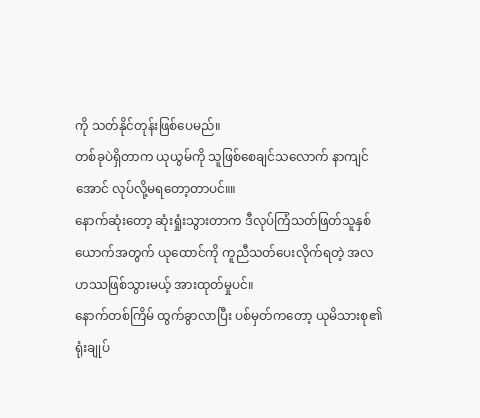ကို သတ်နိုင်တုန်းဖြစ်ပေမည်။
တစ်ခုပဲရှိတာက ယုယွမ်ကို သူဖြစ်စေချင်သလောက် နာကျင်အောင် လုပ်လို့မရတော့တာပင်။။
နောက်ဆုံးတော့ ဆုံးရှုံးသွားတာက ဒီလုပ်ကြံသတ်ဖြတ်သူနှစ်ယောက်အတွက် ယုထောင်ကို ကူညီသတ်ပေးလိုက်ရတဲ့ အလဟဿဖြစ်သွားမယ့် အားထုတ်မှုပင်။
နောက်တစ်ကြိမ် ထွက်ခွာလာပြီး ပစ်မှတ်ကတော့ ယုမိသားစု၏ရုံးချုပ်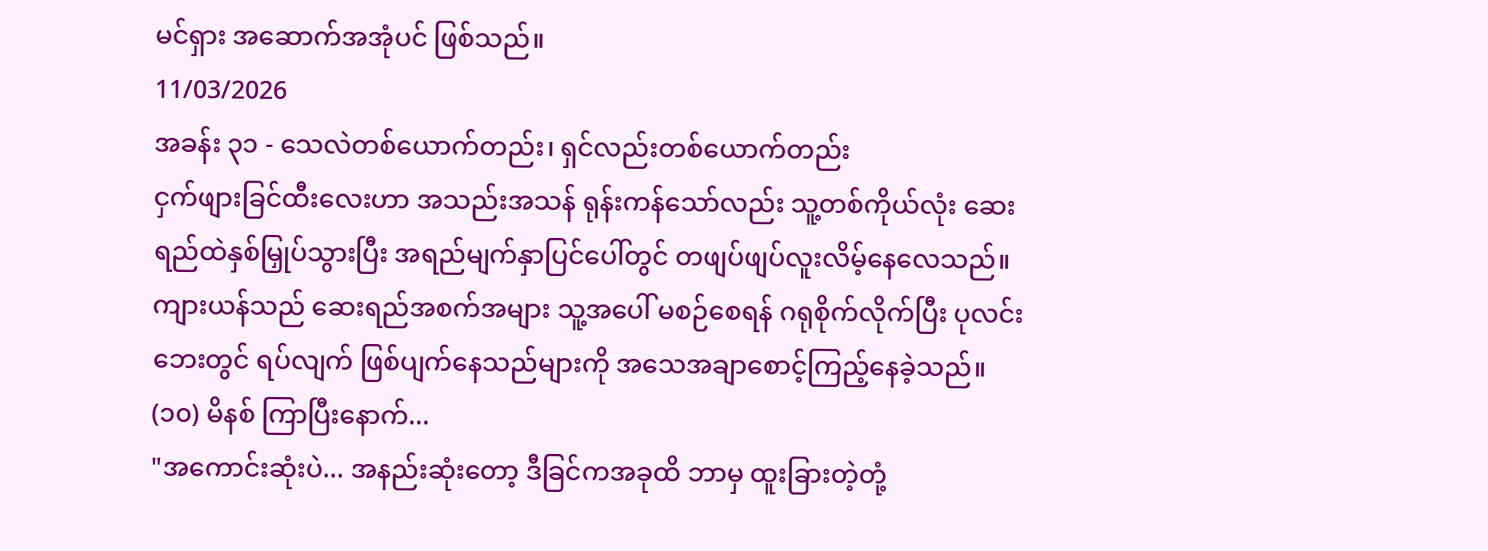မင်ရှား အဆောက်အအုံပင် ဖြစ်သည်။
11/03/2026
အခန်း ၃၁ - သေလဲတစ်ယောက်တည်း၊ ရှင်လည်းတစ်ယောက်တည်း
ငှက်ဖျားခြင်ထီးလေးဟာ အသည်းအသန် ရုန်းကန်သော်လည်း သူ့တစ်ကိုယ်လုံး ဆေးရည်ထဲနှစ်မြှုပ်သွားပြီး အရည်မျက်နှာပြင်ပေါ်တွင် တဖျပ်ဖျပ်လူးလိမ့်နေလေသည်။
ကျားယန်သည် ဆေးရည်အစက်အများ သူ့အပေါ် မစဉ်စေရန် ဂရုစိုက်လိုက်ပြီး ပုလင်းဘေးတွင် ရပ်လျက် ဖြစ်ပျက်နေသည်များကို အသေအချာစောင့်ကြည့်နေခဲ့သည်။
(၁၀) မိနစ် ကြာပြီးနောက်...
"အကောင်းဆုံးပဲ... အနည်းဆုံးတော့ ဒီခြင်ကအခုထိ ဘာမှ ထူးခြားတဲ့တုံ့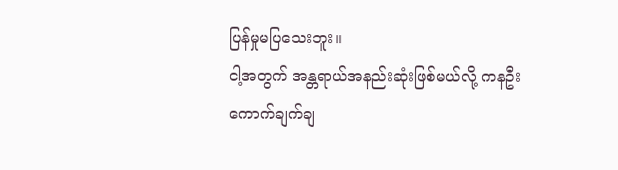ပြန်မှုမပြသေးဘူး။
ငါ့အတွက် အန္တရာယ်အနည်းဆုံးဖြစ်မယ်လို့ ကနဦး ကောက်ချက်ချ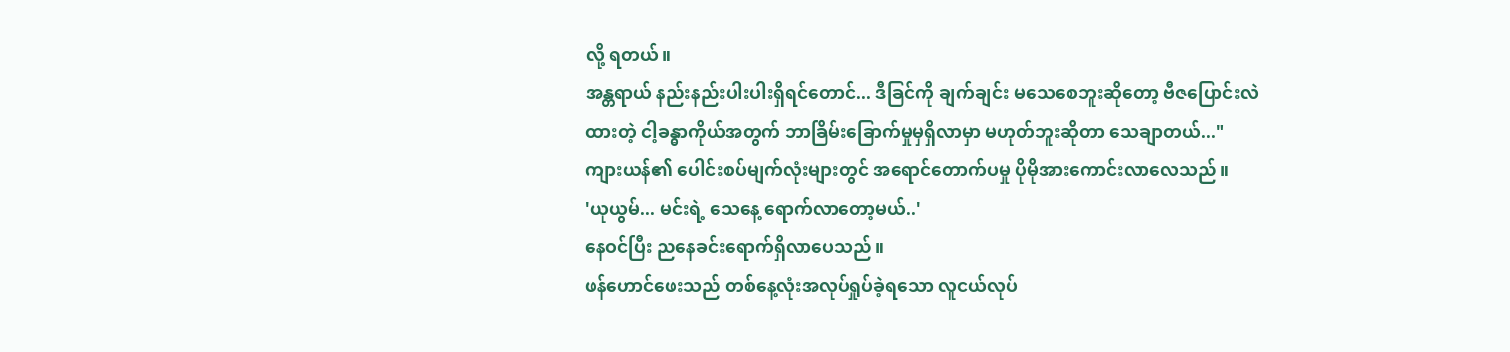လို့ ရတယ်။
အန္တရာယ် နည်းနည်းပါးပါးရှိရင်တောင်... ဒီခြင်ကို ချက်ချင်း မသေစေဘူးဆိုတော့ ဗီဇပြောင်းလဲထားတဲ့ ငါ့ခန္ဓာကိုယ်အတွက် ဘာခြိမ်းခြောက်မှုမှရှိလာမှာ မဟုတ်ဘူးဆိုတာ သေချာတယ်..."
ကျားယန်၏ ပေါင်းစပ်မျက်လုံးများတွင် အရောင်တောက်ပမှု ပိုမိုအားကောင်းလာလေသည်။
'ယုယွမ်... မင်းရဲ့ သေနေ့ ရောက်လာတော့မယ်..'
နေဝင်ပြီး ညနေခင်းရောက်ရှိလာပေသည်။
ဖန်ဟောင်ဖေးသည် တစ်နေ့လုံးအလုပ်ရှုပ်ခဲ့ရသော လူငယ်လုပ်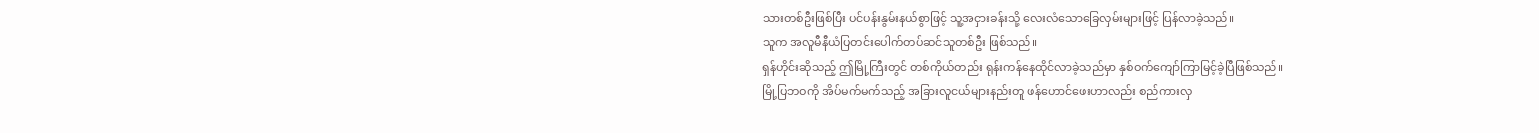သားတစ်ဦးဖြစ်ပြီး ပင်ပန်းနွမ်းနယ်စွာဖြင့် သူ့အငှားခန်းသို့ လေးလံသောခြေလှမ်းများဖြင့် ပြန်လာခဲ့သည်။
သူက အလူမီနီယံပြတင်းပေါက်တပ်ဆင်သူတစ်ဦး ဖြစ်သည်။
ရှန်ဟိုင်းဆိုသည့် ဤမြို့ကြီးတွင် တစ်ကိုယ်တည်း ရုန်းကန်နေထိုင်လာခဲ့သည်မှာ နှစ်ဝက်ကျော်ကြာမြင့်ခဲ့ပြီဖြစ်သည်။
မြို့ပြဘဝကို အိပ်မက်မက်သည့် အခြားလူငယ်များနည်းတူ ဖန်ဟောင်ဖေးဟာလည်း စည်ကားလှ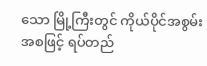သော မြို့ကြီးတွင် ကိုယ်ပိုင်အစွမ်းအစဖြင့် ရပ်တည်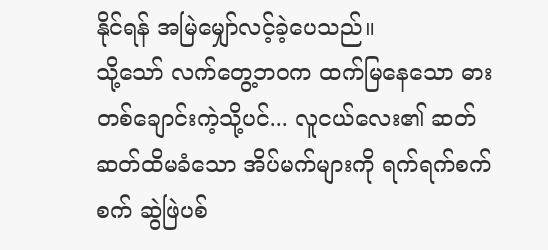နိုင်ရန် အမြဲမျှော်လင့်ခဲ့ပေသည်။
သို့သော် လက်တွေ့ဘဝက ထက်မြနေသော ဓားတစ်ချောင်းကဲ့သို့ပင်... လူငယ်လေး၏ ဆတ်ဆတ်ထိမခံသော အိပ်မက်များကို ရက်ရက်စက်စက် ဆွဲဖြဲပစ်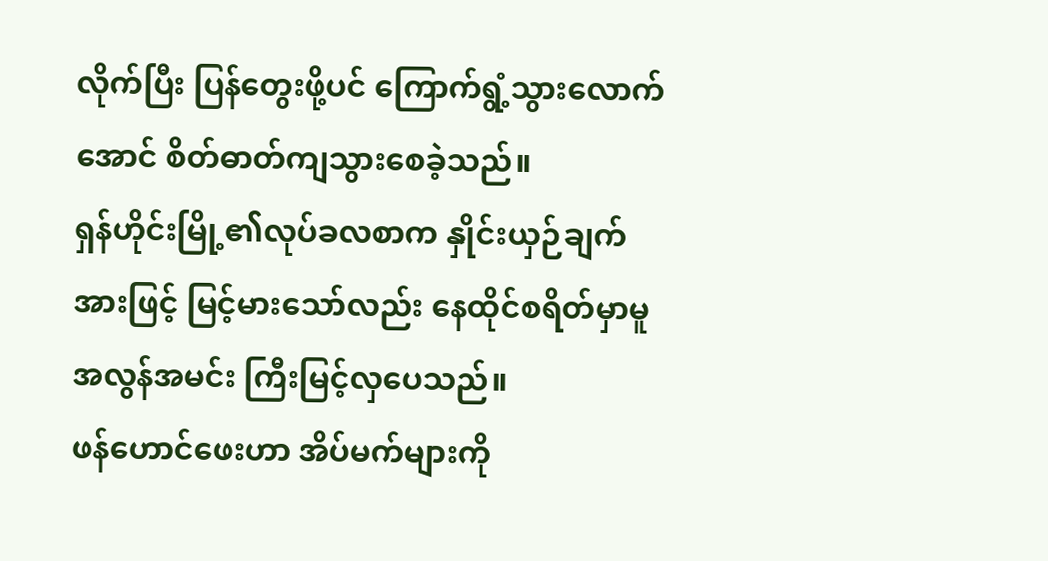လိုက်ပြီး ပြန်တွေးဖို့ပင် ကြောက်ရွံ့သွားလောက်အောင် စိတ်ဓာတ်ကျသွားစေခဲ့သည်။
ရှန်ဟိုင်းမြို့၏လုပ်ခလစာက နှိုင်းယှဉ်ချက်အားဖြင့် မြင့်မားသော်လည်း နေထိုင်စရိတ်မှာမူ အလွန်အမင်း ကြီးမြင့်လှပေသည်။
ဖန်ဟောင်ဖေးဟာ အိပ်မက်များကို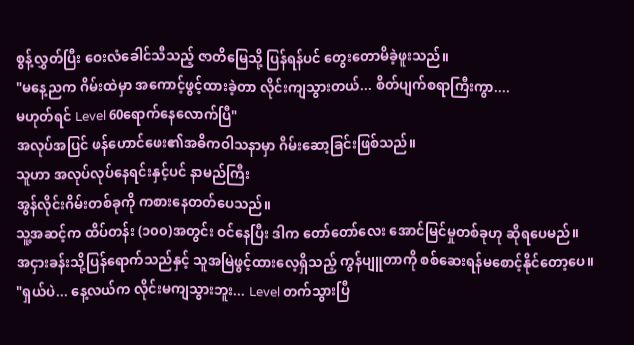စွန့်လွှတ်ပြီး ဝေးလံခေါင်သီသည့် ဇာတိမြေသို့ ပြန်ရန်ပင် တွေးတောမိခဲ့ဖူးသည်။
"မနေ့ညက ဂိမ်းထဲမှာ အကောင့်ဖွင့်ထားခဲ့တာ လိုင်းကျသွားတယ်... စိတ်ပျက်စရာကြီးကွာ....
မဟုတ်ရင် Level 60ရောက်နေလောက်ပြီ"
အလုပ်အပြင် ဖန်ဟောင်ဖေး၏အဓိကဝါသနာမှာ ဂိမ်းဆော့ခြင်းဖြစ်သည်။
သူဟာ အလုပ်လုပ်နေရင်းနှင့်ပင် နာမည်ကြီး
အွန်လိုင်းဂိမ်းတစ်ခုကို ကစားနေတတ်ပေသည်။
သူ့အဆင့်က ထိပ်တန်း (၁၀၀)အတွင်း ဝင်နေပြီး ဒါက တော်တော်လေး အောင်မြင်မှုတစ်ခုဟု ဆိုရပေမည်။
အငှားခန်းသို့ပြန်ရောက်သည်နှင့် သူအမြဲဖွင့်ထားလေ့ရှိသည့် ကွန်ပျူတာကို စစ်ဆေးရန်မစောင့်နိုင်တော့ပေ။
"ရှယ်ပဲ... နေ့လယ်က လိုင်းမကျသွားဘူး... Level တက်သွားပြီ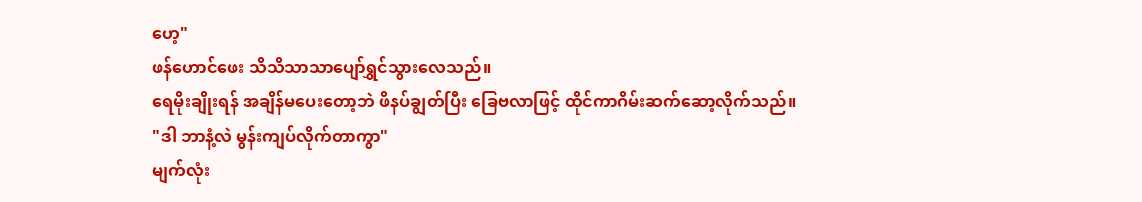ဟေ့"
ဖန်ဟောင်ဖေး သိသိသာသာပျော်ရွှင်သွားလေသည်။
ရေမိုးချိုးရန် အချိန်မပေးတော့ဘဲ ဖိနပ်ချွတ်ပြီး ခြေဗလာဖြင့် ထိုင်ကာဂိမ်းဆက်ဆော့လိုက်သည်။
"ဒါ ဘာနံ့လဲ မွန်းကျပ်လိုက်တာကွာ"
မျက်လုံး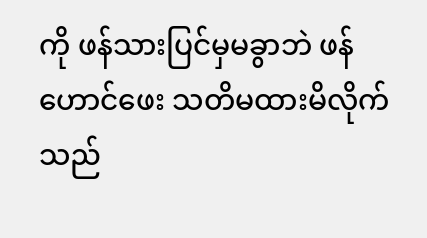ကို ဖန်သားပြင်မှမခွာဘဲ ဖန်ဟောင်ဖေး သတိမထားမိလိုက်သည်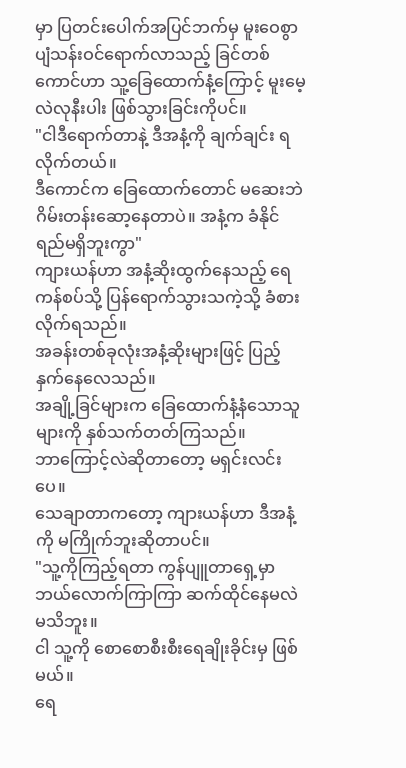မှာ ပြတင်းပေါက်အပြင်ဘက်မှ မူးဝေစွာ ပျံသန်းဝင်ရောက်လာသည့် ခြင်တစ်ကောင်ဟာ သူ့ခြေထောက်နံ့ကြောင့် မူးမေ့လဲလုနီးပါး ဖြစ်သွားခြင်းကိုပင်။
"ငါဒီရောက်တာနဲ့ ဒီအနံ့ကို ချက်ချင်း ရလိုက်တယ်။
ဒီကောင်က ခြေထောက်တောင် မဆေးဘဲ ဂိမ်းတန်းဆော့နေတာပဲ။ အနံ့က ခံနိုင်ရည်မရှိဘူးကွာ"
ကျားယန်ဟာ အနံ့ဆိုးထွက်နေသည့် ရေကန်စပ်သို့ ပြန်ရောက်သွားသကဲ့သို့ ခံစားလိုက်ရသည်။
အခန်းတစ်ခုလုံးအနံ့ဆိုးများဖြင့် ပြည့်နှက်နေလေသည်။
အချို့ခြင်များက ခြေထောက်နံ့နံသောသူများကို နှစ်သက်တတ်ကြသည်။
ဘာကြောင့်လဲဆိုတာတော့ မရှင်းလင်းပေ။
သေချာတာကတော့ ကျားယန်ဟာ ဒီအနံ့ကို မကြိုက်ဘူးဆိုတာပင်။
"သူ့ကိုကြည့်ရတာ ကွန်ပျူတာရှေ့မှာ ဘယ်လောက်ကြာကြာ ဆက်ထိုင်နေမလဲမသိဘူး။
ငါ သူ့ကို စောစောစီးစီးရေချိုးခိုင်းမှ ဖြစ်မယ်။
ရေ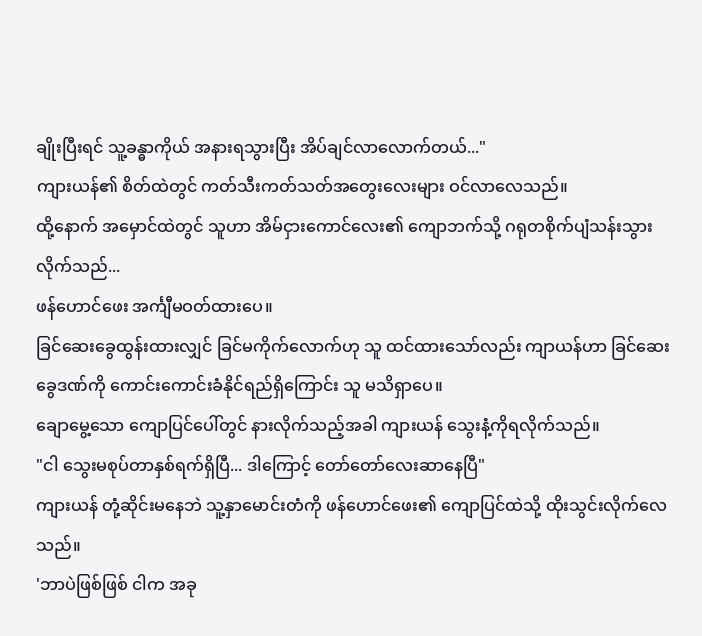ချိုးပြီးရင် သူ့ခန္ဓာကိုယ် အနားရသွားပြီး အိပ်ချင်လာလောက်တယ်..."
ကျားယန်၏ စိတ်ထဲတွင် ကတ်သီးကတ်သတ်အတွေးလေးများ ဝင်လာလေသည်။
ထို့နောက် အမှောင်ထဲတွင် သူဟာ အိမ်ငှားကောင်လေး၏ ကျောဘက်သို့ ဂရုတစိုက်ပျံသန်းသွားလိုက်သည်...
ဖန်ဟောင်ဖေး အင်္ကျီမဝတ်ထားပေ။
ခြင်ဆေးခွေထွန်းထားလျှင် ခြင်မကိုက်လောက်ဟု သူ ထင်ထားသော်လည်း ကျာယန်ဟာ ခြင်ဆေးခွေဒဏ်ကို ကောင်းကောင်းခံနိုင်ရည်ရှိကြောင်း သူ မသိရှာပေ။
ချောမွေ့သော ကျောပြင်ပေါ်တွင် နားလိုက်သည့်အခါ ကျားယန် သွေးနံ့ကိုရလိုက်သည်။
"ငါ သွေးမစုပ်တာနှစ်ရက်ရှိပြီ... ဒါကြောင့် တော်တော်လေးဆာနေပြီ"
ကျားယန် တုံ့ဆိုင်းမနေဘဲ သူ့နှာမောင်းတံကို ဖန်ဟောင်ဖေး၏ ကျောပြင်ထဲသို့ ထိုးသွင်းလိုက်လေသည်။
'ဘာပဲဖြစ်ဖြစ် ငါက အခု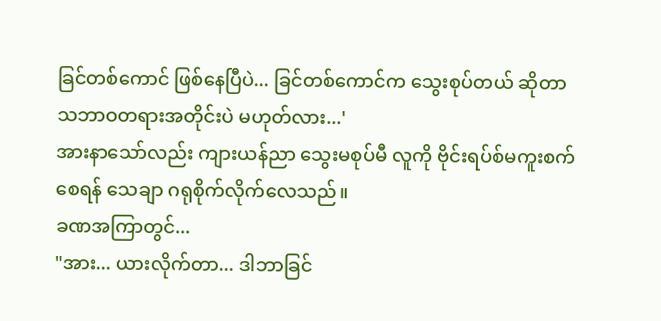ခြင်တစ်ကောင် ဖြစ်နေပြီပဲ... ခြင်တစ်ကောင်က သွေးစုပ်တယ် ဆိုတာ သဘာဝတရားအတိုင်းပဲ မဟုတ်လား...'
အားနာသော်လည်း ကျားယန်ညာ သွေးမစုပ်မီ လူကို ဗိုင်းရပ်စ်မကူးစက်စေရန် သေချာ ဂရုစိုက်လိုက်လေသည်။
ခဏအကြာတွင်...
"အား... ယားလိုက်တာ... ဒါဘာခြင်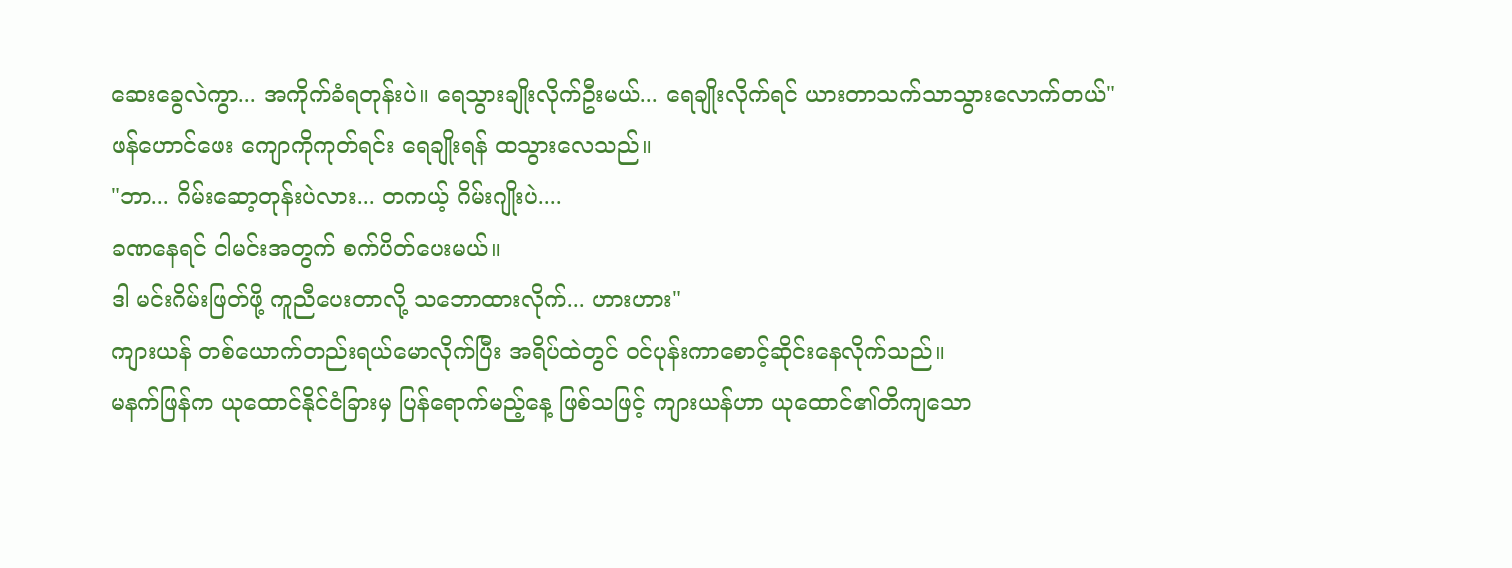ဆေးခွေလဲကွာ... အကိုက်ခံရတုန်းပဲ။ ရေသွားချိုးလိုက်ဦးမယ်... ရေချိုးလိုက်ရင် ယားတာသက်သာသွားလောက်တယ်"
ဖန်ဟောင်ဖေး ကျောကိုကုတ်ရင်း ရေချိုးရန် ထသွားလေသည်။
"ဘာ... ဂိမ်းဆော့တုန်းပဲလား... တကယ့် ဂိမ်းဂျိုးပဲ....
ခဏနေရင် ငါမင်းအတွက် စက်ပိတ်ပေးမယ်။
ဒါ မင်းဂိမ်းဖြတ်ဖို့ ကူညီပေးတာလို့ သဘောထားလိုက်... ဟားဟား"
ကျားယန် တစ်ယောက်တည်းရယ်မောလိုက်ပြီး အရိပ်ထဲတွင် ဝင်ပုန်းကာစောင့်ဆိုင်းနေလိုက်သည်။
မနက်ဖြန်က ယုထောင်နိုင်ငံခြားမှ ပြန်ရောက်မည့်နေ့ ဖြစ်သဖြင့် ကျားယန်ဟာ ယုထောင်၏တိကျသော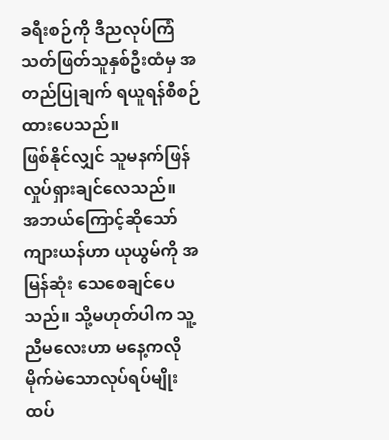ခရီးစဉ်ကို ဒီညလုပ်ကြံသတ်ဖြတ်သူနှစ်ဦးထံမှ အတည်ပြုချက် ရယူရန်စီစဉ်ထားပေသည်။
ဖြစ်နိုင်လျှင် သူမနက်ဖြန် လှုပ်ရှားချင်လေသည်။
အဘယ်ကြောင့်ဆိုသော် ကျားယန်ဟာ ယုယွမ်ကို အမြန်ဆုံး သေစေချင်ပေသည်။ သို့မဟုတ်ပါက သူ့ညီမလေးဟာ မနေ့ကလို မိုက်မဲသောလုပ်ရပ်မျိုး ထပ်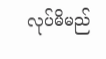လုပ်မိမည်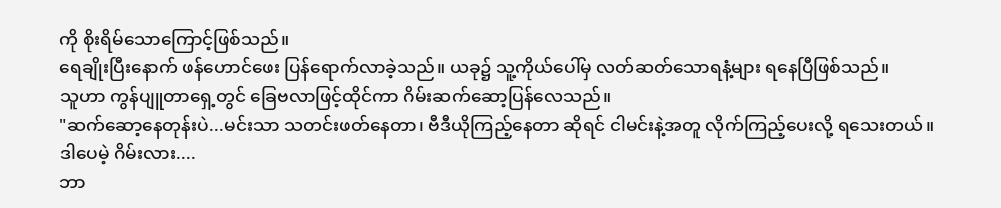ကို စိုးရိမ်သောကြောင့်ဖြစ်သည်။
ရေချိုးပြီးနောက် ဖန်ဟောင်ဖေး ပြန်ရောက်လာခဲ့သည်။ ယခု၌ သူ့ကိုယ်ပေါ်မှ လတ်ဆတ်သောရနံ့များ ရနေပြီဖြစ်သည်။
သူဟာ ကွန်ပျူတာရှေ့တွင် ခြေဗလာဖြင့်ထိုင်ကာ ဂိမ်းဆက်ဆော့ပြန်လေသည်။
"ဆက်ဆော့နေတုန်းပဲ...မင်းသာ သတင်းဖတ်နေတာ၊ ဗီဒီယိုကြည့်နေတာ ဆိုရင် ငါမင်းနဲ့အတူ လိုက်ကြည့်ပေးလို့ ရသေးတယ်။
ဒါပေမဲ့ ဂိမ်းလား....
ဘာ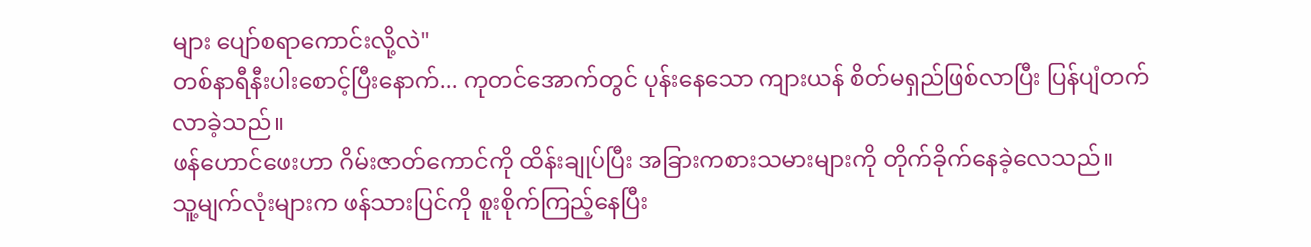များ ပျော်စရာကောင်းလို့လဲ"
တစ်နာရီနီးပါးစောင့်ပြီးနောက်... ကုတင်အောက်တွင် ပုန်းနေသော ကျားယန် စိတ်မရှည်ဖြစ်လာပြီး ပြန်ပျံတက်လာခဲ့သည်။
ဖန်ဟောင်ဖေးဟာ ဂိမ်းဇာတ်ကောင်ကို ထိန်းချုပ်ပြီး အခြားကစားသမားများကို တိုက်ခိုက်နေခဲ့လေသည်။
သူ့မျက်လုံးများက ဖန်သားပြင်ကို စူးစိုက်ကြည့်နေပြီး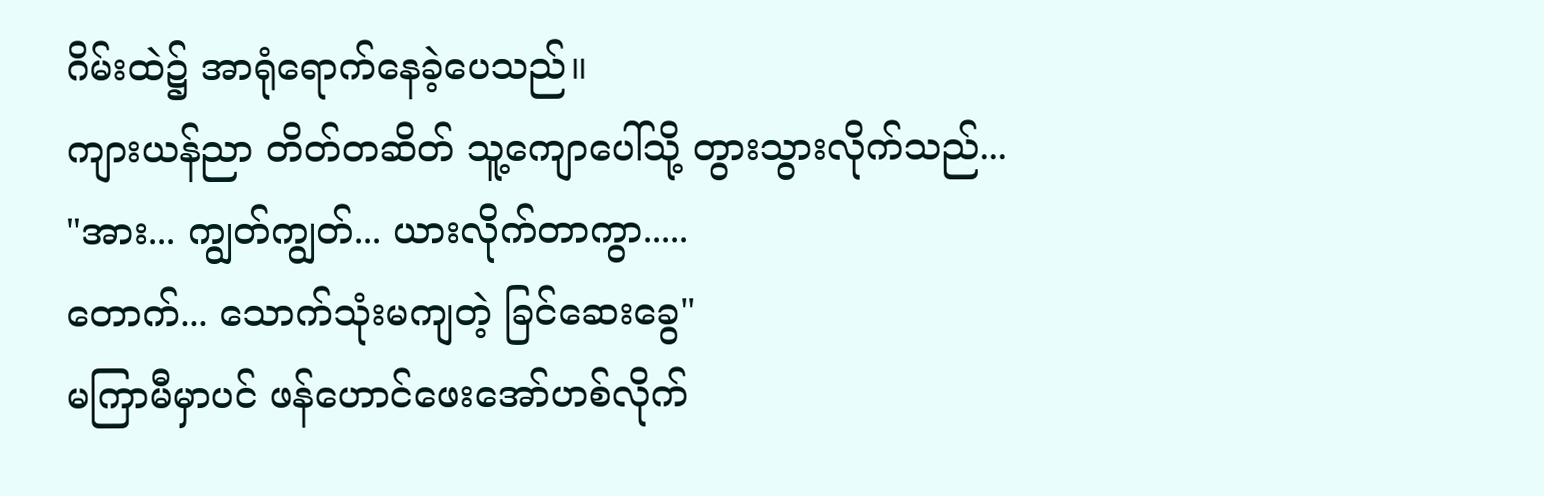ဂိမ်းထဲ၌ အာရုံရောက်နေခဲ့ပေသည်။
ကျားယန်ညာ တိတ်တဆိတ် သူ့ကျောပေါ်သို့ တွားသွားလိုက်သည်...
"အား... ကျွတ်ကျွတ်... ယားလိုက်တာကွာ.....
တောက်... သောက်သုံးမကျတဲ့ ခြင်ဆေးခွေ"
မကြာမီမှာပင် ဖန်ဟောင်ဖေးအော်ဟစ်လိုက်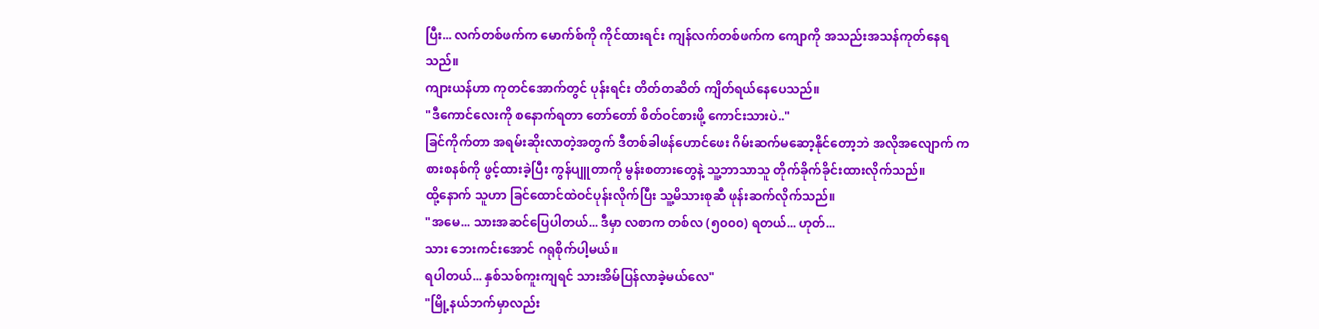ပြီး... လက်တစ်ဖက်က မောက်စ်ကို ကိုင်ထားရင်း ကျန်လက်တစ်ဖက်က ကျောကို အသည်းအသန်ကုတ်နေရသည်။
ကျားယန်ဟာ ကုတင်အောက်တွင် ပုန်းရင်း တိတ်တဆိတ် ကျိတ်ရယ်နေပေသည်။
"ဒီကောင်လေးကို စနောက်ရတာ တော်တော် စိတ်ဝင်စားဖို့ ကောင်းသားပဲ.."
ခြင်ကိုက်တာ အရမ်းဆိုးလာတဲ့အတွက် ဒီတစ်ခါဖန်ဟောင်ဖေး ဂိမ်းဆက်မဆော့နိုင်တော့ဘဲ အလိုအလျောက် ကစားစနစ်ကို ဖွင့်ထားခဲ့ပြီး ကွန်ပျူတာကို မွန်းစတားတွေနဲ့ သူ့ဘာသာသူ တိုက်ခိုက်ခိုင်းထားလိုက်သည်။
ထို့နောက် သူဟာ ခြင်ထောင်ထဲဝင်ပုန်းလိုက်ပြီး သူ့မိသားစုဆီ ဖုန်းဆက်လိုက်သည်။
"အမေ... သားအဆင်ပြေပါတယ်... ဒီမှာ လစာက တစ်လ (၅၀၀၀) ရတယ်... ဟုတ်...
သား ဘေးကင်းအောင် ဂရုစိုက်ပါ့မယ်။
ရပါတယ်... နှစ်သစ်ကူးကျရင် သားအိမ်ပြန်လာခဲ့မယ်လေ"
"မြို့နယ်ဘက်မှာလည်း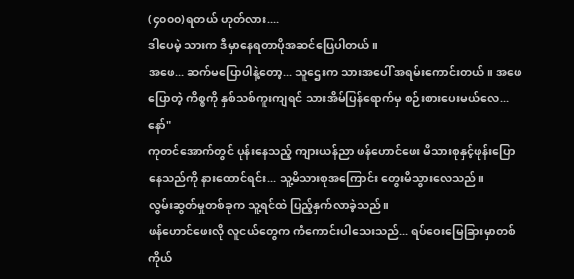(၄၀၀၀)ရတယ် ဟုတ်လား....
ဒါပေမဲ့ သားက ဒီမှာနေရတာပိုအဆင်ပြေပါတယ်။
အဖေ... ဆက်မပြောပါနဲ့တော့... သူဌေးက သားအပေါ် အရမ်းကောင်းတယ်။ အဖေပြောတဲ့ ကိစ္စကို နှစ်သစ်ကူးကျရင် သားအိမ်ပြန်ရောက်မှ စဉ်းစားပေးမယ်လေ... နော်"
ကုတင်အောက်တွင် ပုန်းနေသည့် ကျားယန်ညာ ဖန်ဟောင်ဖေး မိသားစုနှင့်ဖုန်းပြောနေသည်ကို နားထောင်ရင်း... သူ့မိသားစုအကြောင်း တွေးမိသွားလေသည်။
လွမ်းဆွတ်မှုတစ်ခုက သူ့ရင်ထဲ ပြည့်နှက်လာခဲ့သည်။
ဖန်ဟောင်ဖေးလို လူငယ်တွေက ကံကောင်းပါသေးသည်... ရပ်ဝေးမြေခြားမှာတစ်ကိုယ်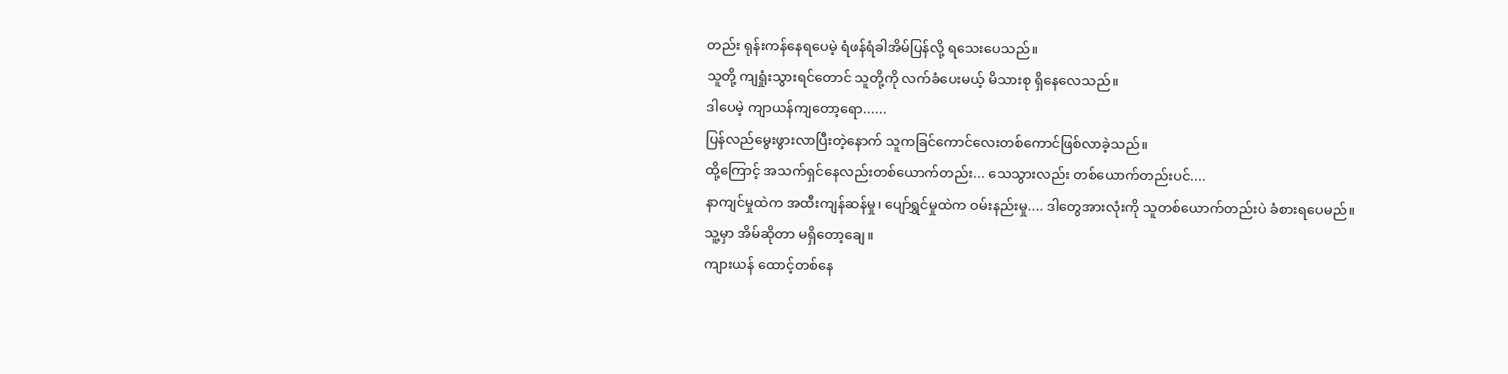တည်း ရုန်းကန်နေရပေမဲ့ ရံဖန်ရံခါအိမ်ပြန်လို့ ရသေးပေသည်။
သူတို့ ကျရှုံးသွားရင်တောင် သူတို့ကို လက်ခံပေးမယ့် မိသားစု ရှိနေလေသည်။
ဒါပေမဲ့ ကျာယန်ကျတော့ရော......
ပြန်လည်မွေးဖွားလာပြီးတဲ့နောက် သူကခြင်ကောင်လေးတစ်ကောင်ဖြစ်လာခဲ့သည်။
ထို့ကြောင့် အသက်ရှင်နေလည်းတစ်ယောက်တည်း... သေသွားလည်း တစ်ယောက်တည်းပင်....
နာကျင်မှုထဲက အထီးကျန်ဆန်မှု၊ ပျော်ရွှင်မှုထဲက ဝမ်းနည်းမှု.... ဒါတွေအားလုံးကို သူတစ်ယောက်တည်းပဲ ခံစားရပေမည်။
သူ့မှာ အိမ်ဆိုတာ မရှိတော့ချေ။
ကျားယန် ထောင့်တစ်နေ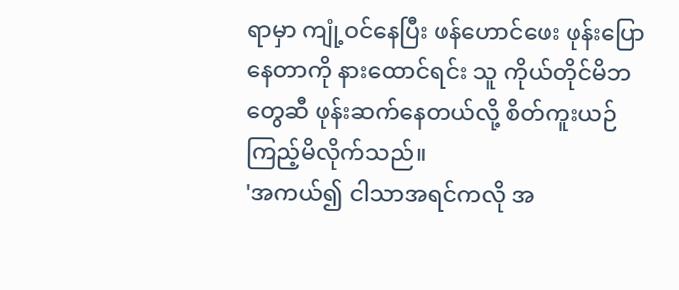ရာမှာ ကျုံ့ဝင်နေပြီး ဖန်ဟောင်ဖေး ဖုန်းပြောနေတာကို နားထောင်ရင်း သူ ကိုယ်တိုင်မိဘတွေဆီ ဖုန်းဆက်နေတယ်လို့ စိတ်ကူးယဉ်ကြည့်မိလိုက်သည်။
'အကယ်၍ ငါသာအရင်ကလို အ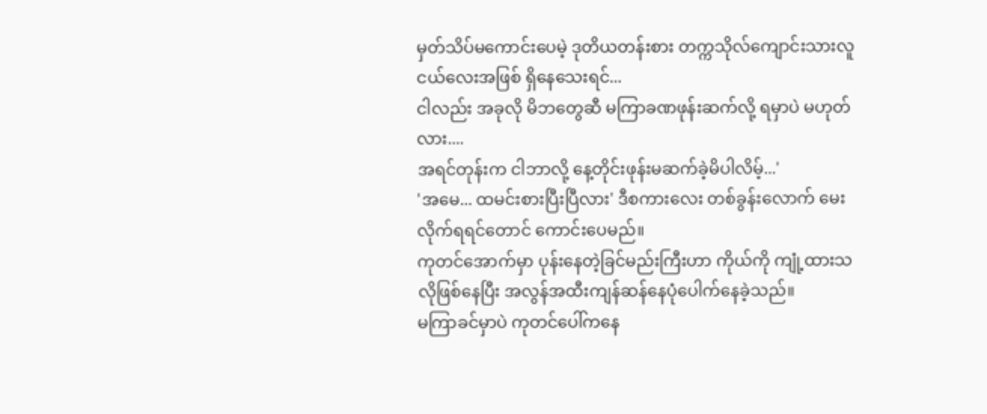မှတ်သိပ်မကောင်းပေမဲ့ ဒုတိယတန်းစား တက္ကသိုလ်ကျောင်းသားလူငယ်လေးအဖြစ် ရှိနေသေးရင်...
ငါလည်း အခုလို မိဘတွေဆီ မကြာခဏဖုန်းဆက်လို့ ရမှာပဲ မဟုတ်လား....
အရင်တုန်းက ငါဘာလို့ နေ့တိုင်းဖုန်းမဆက်ခဲ့မိပါလိမ့်...'
'အမေ... ထမင်းစားပြီးပြီလား' ဒီစကားလေး တစ်ခွန်းလောက် မေးလိုက်ရရင်တောင် ကောင်းပေမည်။
ကုတင်အောက်မှာ ပုန်းနေတဲ့ခြင်မည်းကြီးဟာ ကိုယ်ကို ကျုံ့ထားသလိုဖြစ်နေပြီး အလွန်အထီးကျန်ဆန်နေပုံပေါက်နေခဲ့သည်။
မကြာခင်မှာပဲ ကုတင်ပေါ်ကနေ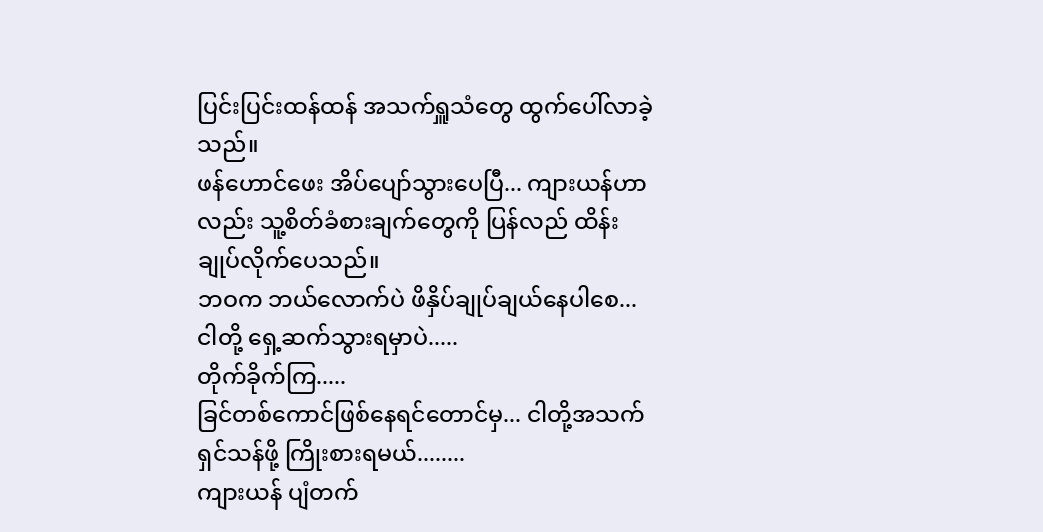ပြင်းပြင်းထန်ထန် အသက်ရှူသံတွေ ထွက်ပေါ်လာခဲ့သည်။
ဖန်ဟောင်ဖေး အိပ်ပျော်သွားပေပြီ... ကျားယန်ဟာလည်း သူ့စိတ်ခံစားချက်တွေကို ပြန်လည် ထိန်းချုပ်လိုက်ပေသည်။
ဘဝက ဘယ်လောက်ပဲ ဖိနှိပ်ချုပ်ချယ်နေပါစေ... ငါတို့ ရှေ့ဆက်သွားရမှာပဲ.....
တိုက်ခိုက်ကြ.....
ခြင်တစ်ကောင်ဖြစ်နေရင်တောင်မှ... ငါတို့အသက်ရှင်သန်ဖို့ ကြိုးစားရမယ်........
ကျားယန် ပျံတက်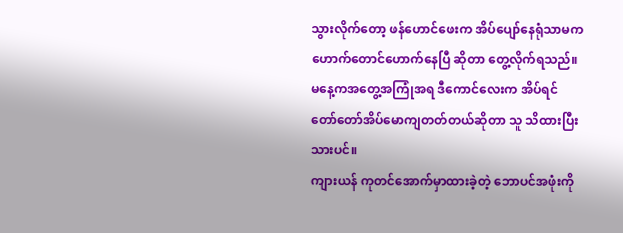သွားလိုက်တော့ ဖန်ဟောင်ဖေးက အိပ်ပျော်နေရုံသာမက ဟောက်တောင်ဟောက်နေပြီ ဆိုတာ တွေ့လိုက်ရသည်။
မနေ့ကအတွေ့အကြုံအရ ဒီကောင်လေးက အိပ်ရင် တော်တော်အိပ်မောကျတတ်တယ်ဆိုတာ သူ သိထားပြီးသားပင်။
ကျားယန် ကုတင်အောက်မှာထားခဲ့တဲ့ ဘောပင်အဖုံးကို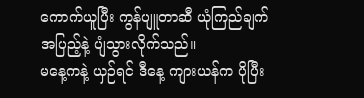ကောက်ယူပြီး ကွန်ပျူတာဆီ ယုံကြည်ချက်အပြည့်နဲ့ ပျံသွားလိုက်သည်။
မနေ့ကနဲ့ ယှဉ်ရင် ဒီနေ့ ကျားယန်က ပိုပြီး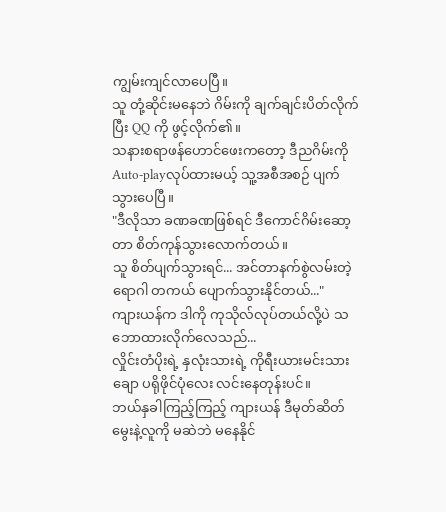ကျွမ်းကျင်လာပေပြီ။
သူ တုံ့ဆိုင်းမနေဘဲ ဂိမ်းကို ချက်ချင်းပိတ်လိုက်ပြီး QQ ကို ဖွင့်လိုက်၏။
သနားစရာဖန်ဟောင်ဖေးကတော့ ဒီညဂိမ်းကို Auto-playလုပ်ထားမယ့် သူ့အစီအစဉ် ပျက်သွားပေပြီ။
"ဒီလိုသာ ခဏခဏဖြစ်ရင် ဒီကောင်ဂိမ်းဆော့တာ စိတ်ကုန်သွားလောက်တယ်။
သူ စိတ်ပျက်သွားရင်... အင်တာနက်စွဲလမ်းတဲ့ရောဂါ တကယ် ပျောက်သွားနိုင်တယ်..."
ကျားယန်က ဒါကို ကုသိုလ်လုပ်တယ်လို့ပဲ သဘောထားလိုက်လေသည်...
လှိုင်းတံပိုးရဲ့ နှလုံးသားရဲ့ ကိုရီးယားမင်းသားချော ပရိုဖိုင်ပုံလေး လင်းနေတုန်းပင်။
ဘယ်နှခါကြည့်ကြည့် ကျားယန် ဒီမုတ်ဆိတ်မွေးနဲ့လူကို မဆဲဘဲ မနေနိုင်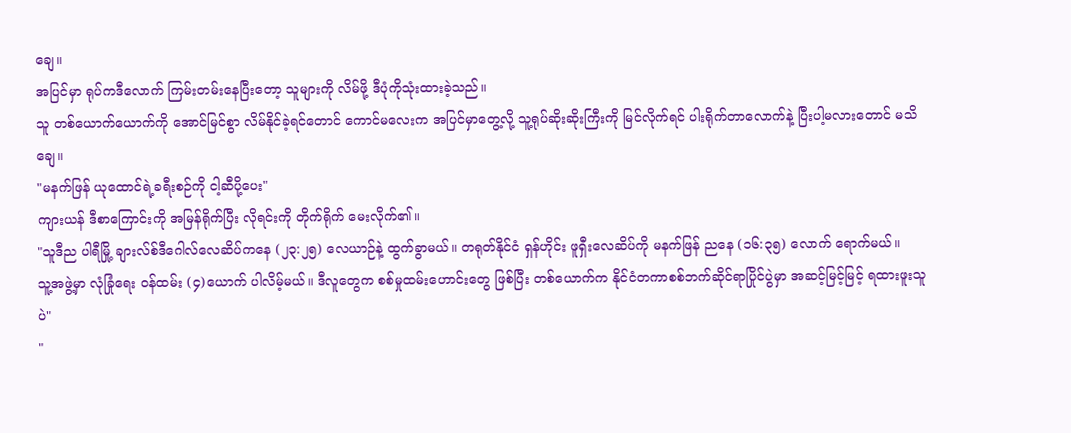ချေ။
အပြင်မှာ ရုပ်ကဒီလောက် ကြမ်းတမ်းနေပြီးတော့ သူများကို လိမ်ဖို့ ဒီပုံကိုသုံးထားခဲ့သည်။
သူ တစ်ယောက်ယောက်ကို အောင်မြင်စွာ လိမ်နိုင်ခဲ့ရင်တောင် ကောင်မလေးက အပြင်မှာတွေ့လို့ သူ့ရုပ်ဆိုးဆိုးကြီးကို မြင်လိုက်ရင် ပါးရိုက်တာလောက်နဲ့ ပြီးပါ့မလားတောင် မသိချေ။
"မနက်ဖြန် ယုထောင်ရဲ့ခရီးစဉ်ကို ငါ့ဆီပို့ပေး"
ကျားယန် ဒီစာကြောင်းကို အမြန်ရိုက်ပြီး လိုရင်းကို တိုက်ရိုက် မေးလိုက်၏။
"သူဒီည ပါရီမြို့ ချားလ်စ်ဒီဂေါလ်လေဆိပ်ကနေ (၂၃:၂၅) လေယာဉ်နဲ့ ထွက်ခွာမယ်။ တရုတ်နိုင်ငံ ရှန်ဟိုင်း ဖူရှီးလေဆိပ်ကို မနက်ဖြန် ညနေ (၁၆:၃၅) လောက် ရောက်မယ်။
သူ့အဖွဲ့မှာ လုံခြုံရေး ဝန်ထမ်း (၄)ယောက် ပါလိမ့်မယ်။ ဒီလူတွေက စစ်မှုထမ်းဟောင်းတွေ ဖြစ်ပြီး တစ်ယောက်က နိုင်ငံတကာစစ်ဘက်ဆိုင်ရာပြိုင်ပွဲမှာ အဆင့်မြင့်မြင့် ရထားဖူးသူပဲ"
"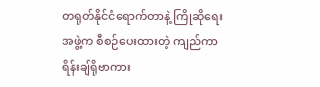တရုတ်နိုင်ငံရောက်တာနဲ့ ကြိုဆိုရေးအဖွဲ့က စီစဉ်ပေးထားတဲ့ ကျည်ကာ ရိန်းချ်ရိုဗာကား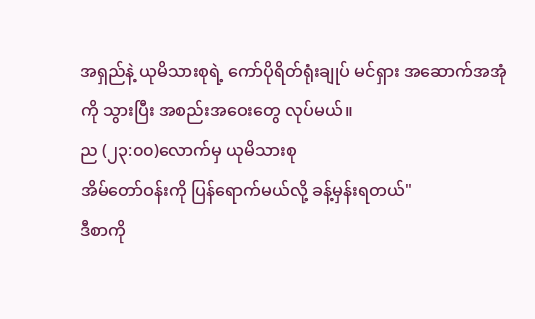အရှည်နဲ့ ယုမိသားစုရဲ့ ကော်ပိုရိတ်ရုံးချုပ် မင်ရှား အဆောက်အအုံကို သွားပြီး အစည်းအဝေးတွေ လုပ်မယ်။
ည (၂၃:၀၀)လောက်မှ ယုမိသားစု
အိမ်တော်ဝန်းကို ပြန်ရောက်မယ်လို့ ခန့်မှန်းရတယ်"
ဒီစာကို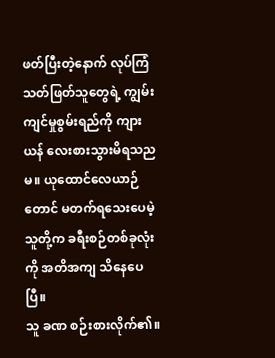ဖတ်ပြီးတဲ့နောက် လုပ်ကြံသတ်ဖြတ်သူတွေရဲ့ ကျွမ်းကျင်မှုစွမ်းရည်ကို ကျားယန် လေးစားသွားမိရသညမ။ ယုထောင်လေယာဉ်တောင် မတက်ရသေးပေမဲ့ သူတို့က ခရီးစဉ်တစ်ခုလုံးကို အတိအကျ သိနေပေပြီ။
သူ ခဏ စဉ်းစားလိုက်၏။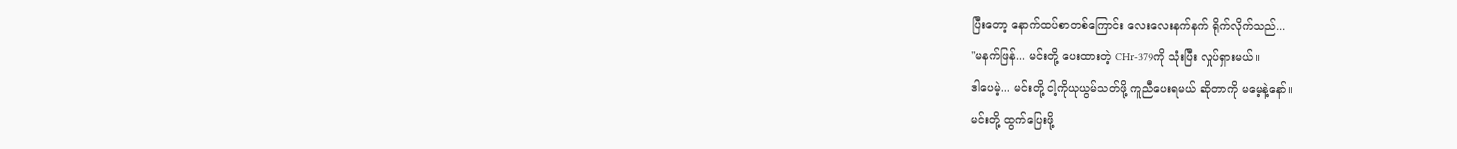ပြီးတော့ နောက်ထပ်စာတစ်ကြောင်း လေးလေးနက်နက် ရိုက်လိုက်သည်...
"မနက်ဖြန်... မင်းတို့ ပေးထားတဲ့ CHr-379ကို သုံးပြီး လှုပ်ရှားမယ်။
ဒါပေမဲ့... မင်းတို့ ငါ့ကိုယုယွမ်သတ်ဖို့ ကူညီပေးရမယ် ဆိုတာကို မမေ့နဲ့နော်။
မင်းတို့ ထွက်ပြေးဖို့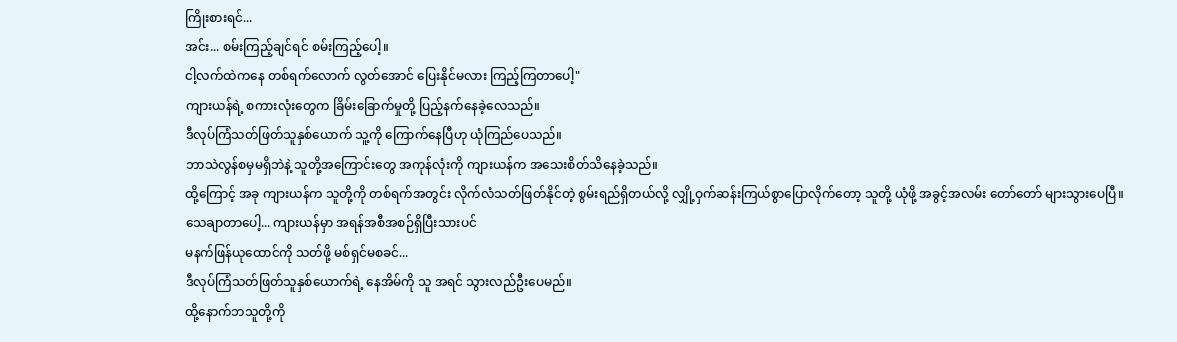ကြိုးစားရင်...
အင်း... စမ်းကြည့်ချင်ရင် စမ်းကြည့်ပေါ့။
ငါ့လက်ထဲကနေ တစ်ရက်လောက် လွတ်အောင် ပြေးနိုင်မလား ကြည့်ကြတာပေါ့"
ကျားယန်ရဲ့ စကားလုံးတွေက ခြိမ်းခြောက်မှုတို့ ပြည့်နက်နေခဲ့လေသည်။
ဒီလုပ်ကြံသတ်ဖြတ်သူနှစ်ယောက် သူ့ကို ကြောက်နေပြီဟု ယုံကြည်ပေသည်။
ဘာသဲလွန်စမှမရှိဘဲနဲ့ သူတို့အကြောင်းတွေ အကုန်လုံးကို ကျားယန်က အသေးစိတ်သိနေခဲ့သည်။
ထို့ကြောင့် အခု ကျားယန်က သူတို့ကို တစ်ရက်အတွင်း လိုက်လံသတ်ဖြတ်နိုင်တဲ့ စွမ်းရည်ရှိတယ်လို့ လျှို့ဝှက်ဆန်းကြယ်စွာပြောလိုက်တော့ သူတို့ ယုံဖို့ အခွင့်အလမ်း တော်တော် များသွားပေပြီ။
သေချာတာပေါ့... ကျားယန်မှာ အရန်အစီအစဉ်ရှိပြီးသားပင်
မနက်ဖြန်ယုထောင်ကို သတ်ဖို့ မစ်ရှင်မစခင်...
ဒီလုပ်ကြံသတ်ဖြတ်သူနှစ်ယောက်ရဲ့ နေအိမ်ကို သူ အရင် သွားလည်ဦးပေမည်။
ထို့နောက်ဘသူတို့ကို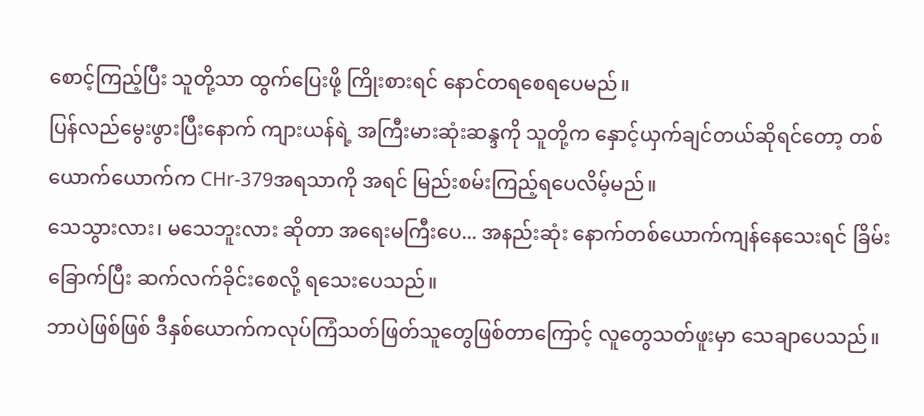စောင့်ကြည့်ပြီး သူတို့သာ ထွက်ပြေးဖို့ ကြိုးစားရင် နောင်တရစေရပေမည်။
ပြန်လည်မွေးဖွားပြီးနောက် ကျားယန်ရဲ့ အကြီးမားဆုံးဆန္ဒကို သူတို့က နှောင့်ယှက်ချင်တယ်ဆိုရင်တော့ တစ်ယောက်ယောက်က CHr-379အရသာကို အရင် မြည်းစမ်းကြည့်ရပေလိမ့်မည်။
သေသွားလား၊ မသေဘူးလား ဆိုတာ အရေးမကြီးပေ... အနည်းဆုံး နောက်တစ်ယောက်ကျန်နေသေးရင် ခြိမ်းခြောက်ပြီး ဆက်လက်ခိုင်းစေလို့ ရသေးပေသည်။
ဘာပဲဖြစ်ဖြစ် ဒီနှစ်ယောက်ကလုပ်ကြံသတ်ဖြတ်သူတွေဖြစ်တာကြောင့် လူတွေသတ်ဖူးမှာ သေချာပေသည်။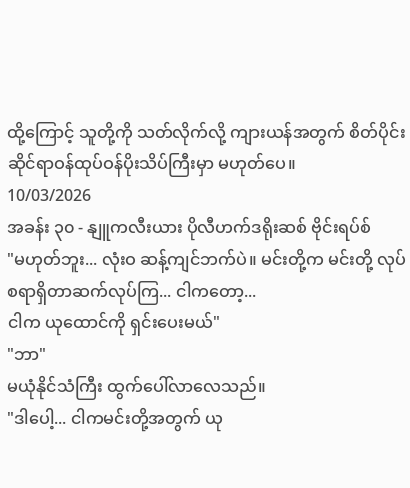ထို့ကြောင့် သူတို့ကို သတ်လိုက်လို့ ကျားယန်အတွက် စိတ်ပိုင်းဆိုင်ရာဝန်ထုပ်ဝန်ပိုးသိပ်ကြီးမှာ မဟုတ်ပေ။
10/03/2026
အခန်း ၃၀ - နျူကလီးယား ပိုလီဟက်ဒရိုးဆစ် ဗိုင်းရပ်စ်
"မဟုတ်ဘူး... လုံးဝ ဆန့်ကျင်ဘက်ပဲ။ မင်းတို့က မင်းတို့ လုပ်စရာရှိတာဆက်လုပ်ကြ... ငါကတော့...
ငါက ယုထောင်ကို ရှင်းပေးမယ်"
"ဘာ"
မယုံနိုင်သံကြီး ထွက်ပေါ်လာလေသည်။
"ဒါပေါ့... ငါကမင်းတို့အတွက် ယု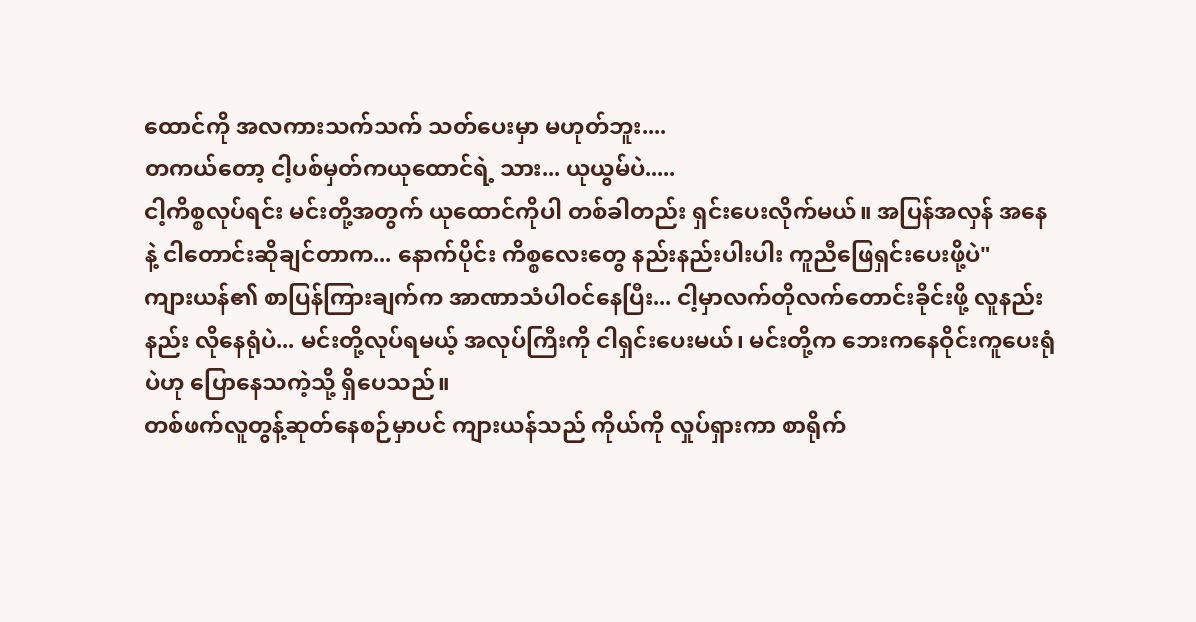ထောင်ကို အလကားသက်သက် သတ်ပေးမှာ မဟုတ်ဘူး....
တကယ်တော့ ငါ့ပစ်မှတ်ကယုထောင်ရဲ့ သား... ယုယွမ်ပဲ.....
ငါ့ကိစ္စလုပ်ရင်း မင်းတို့အတွက် ယုထောင်ကိုပါ တစ်ခါတည်း ရှင်းပေးလိုက်မယ်။ အပြန်အလှန် အနေနဲ့ ငါတောင်းဆိုချင်တာက... နောက်ပိုင်း ကိစ္စလေးတွေ နည်းနည်းပါးပါး ကူညီဖြေရှင်းပေးဖို့ပဲ"
ကျားယန်၏ စာပြန်ကြားချက်က အာဏာသံပါဝင်နေပြီး... ငါ့မှာလက်တိုလက်တောင်းခိုင်းဖို့ လူနည်းနည်း လိုနေရုံပဲ... မင်းတို့လုပ်ရမယ့် အလုပ်ကြီးကို ငါရှင်းပေးမယ်၊ မင်းတို့က ဘေးကနေဝိုင်းကူပေးရုံပဲဟု ပြောနေသကဲ့သို့ ရှိပေသည်။
တစ်ဖက်လူတွန့်ဆုတ်နေစဉ်မှာပင် ကျားယန်သည် ကိုယ်ကို လှုပ်ရှားကာ စာရိုက်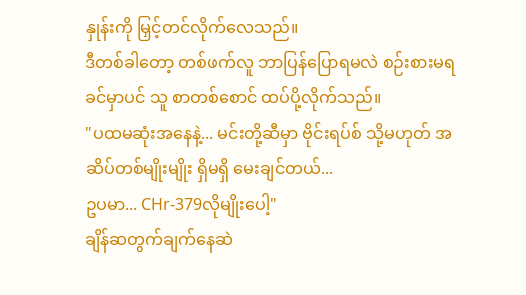နှုန်းကို မြှင့်တင်လိုက်လေသည်။
ဒီတစ်ခါတော့ တစ်ဖက်လူ ဘာပြန်ပြောရမလဲ စဉ်းစားမရခင်မှာပင် သူ စာတစ်စောင် ထပ်ပို့လိုက်သည်။
"ပထမဆုံးအနေနဲ့... မင်းတို့ဆီမှာ ဗိုင်းရပ်စ် သို့မဟုတ် အဆိပ်တစ်မျိုးမျိုး ရှိမရှိ မေးချင်တယ်...
ဥပမာ... CHr-379လိုမျိုးပေါ့"
ချိန်ဆတွက်ချက်နေဆဲ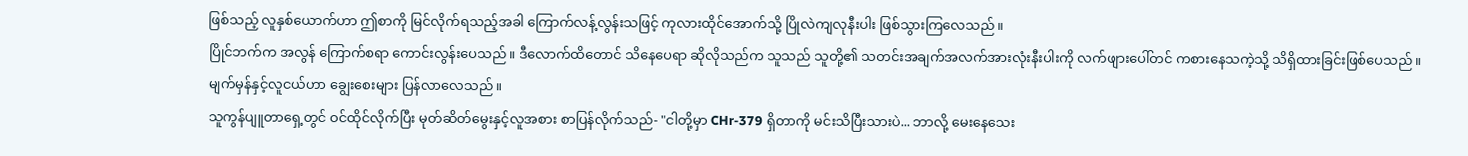ဖြစ်သည့် လူနှစ်ယောက်ဟာ ဤစာကို မြင်လိုက်ရသည့်အခါ ကြောက်လန့်လွန်းသဖြင့် ကုလားထိုင်အောက်သို့ ပြိုလဲကျလုနီးပါး ဖြစ်သွားကြလေသည်။
ပြိုင်ဘက်က အလွန် ကြောက်စရာ ကောင်းလွန်းပေသည်။ ဒီလောက်ထိတောင် သိနေပေရာ ဆိုလိုသည်က သူသည် သူတို့၏ သတင်းအချက်အလက်အားလုံးနီးပါးကို လက်ဖျားပေါ်တင် ကစားနေသကဲ့သို့ သိရှိထားခြင်းဖြစ်ပေသည်။
မျက်မှန်နှင့်လူငယ်ဟာ ချွေးစေးများ ပြန်လာလေသည်။
သူကွန်ပျူတာရှေ့တွင် ဝင်ထိုင်လိုက်ပြီး မုတ်ဆိတ်မွေးနှင့်လူအစား စာပြန်လိုက်သည်- "ငါတို့မှာ CHr-379 ရှိတာကို မင်းသိပြီးသားပဲ... ဘာလို့ မေးနေသေး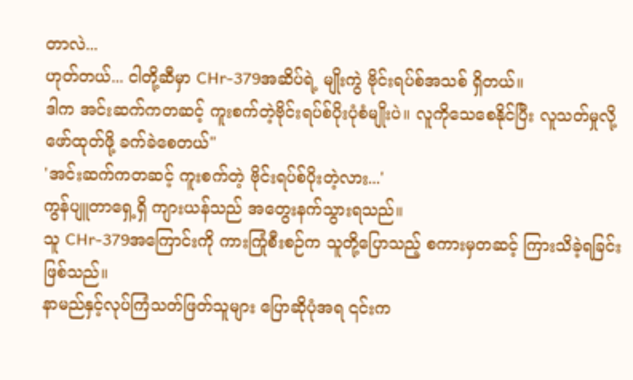တာလဲ...
ဟုတ်တယ်... ငါတို့ဆီမှာ CHr-379အဆိပ်ရဲ့ မျိုးကွဲ ဗိုင်းရပ်စ်အသစ် ရှိတယ်။
ဒါက အင်းဆက်ကတဆင့် ကူးစက်တဲ့ဗိုင်းရပ်စ်ပိုးပုံစံမျိုးပဲ။ လူကိုသေစေနိုင်ပြီး လူသတ်မှုလို့ ဖော်ထုတ်ဖို့ ခက်ခဲစေတယ်"
'အင်းဆက်ကတဆင့် ကူးစက်တဲ့ ဗိုင်းရပ်စ်ပိုးတဲ့လား...'
ကွန်ပျူတာရှေ့ရှိ ကျားယန်သည် အတွေးနက်သွားရသည်။
သူ CHr-379အကြောင်းကို ကားကြုံစီးစဉ်က သူတို့ပြောသည့် စကားမှတဆင့် ကြားသိခဲ့ရခြင်း ဖြစ်သည်။
နာမည်နှင့်လုပ်ကြံသတ်ဖြတ်သူများ ပြောဆိုပုံအရ ၎င်းက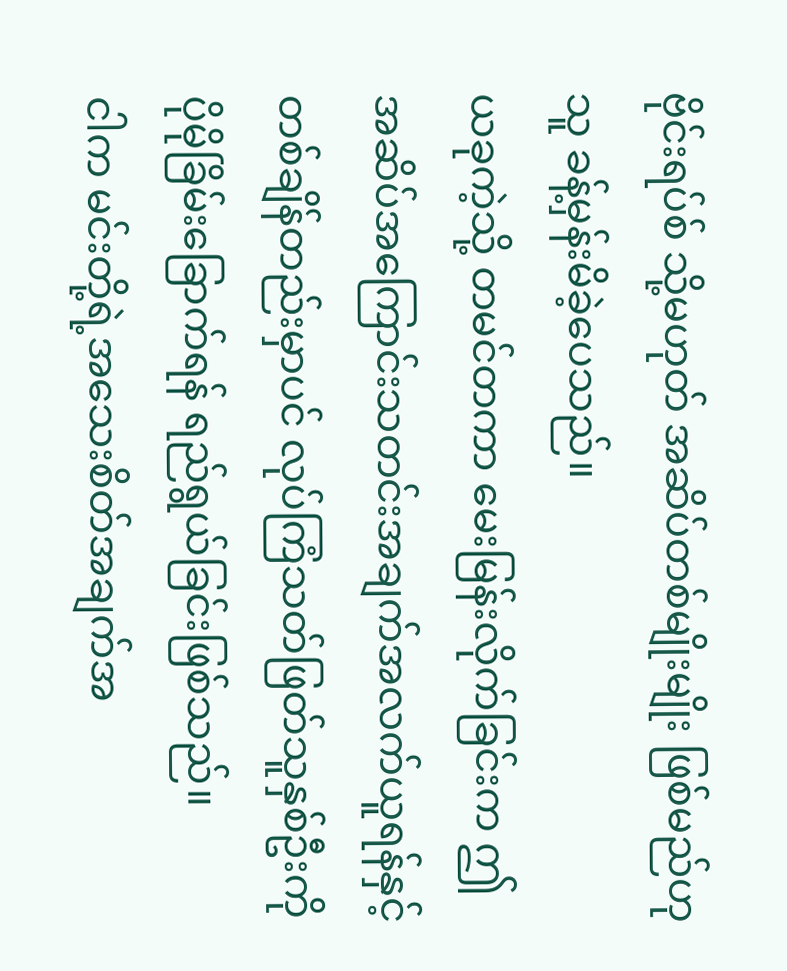ဗိုင်းရပ်စ် သို့မဟုတ် အဆိပ်တစ်မျိုးမျိုး ဖြစ်မည်ဟု သူ ခန့်မှန်းမိခဲ့ပေသည်။
ယခုကဲ့သို့ တမင်တကာ မေးမြန်းလိုက်ခြင်းက ဤအဆိပ်အကြောင်းသတင်းအချက်အလက်ယူရန်နှင့် တစ်ချိန်တည်းမှာပင် လုပ်ကြံသတ်ဖြတ်သူနှစ်ဦးကို ပိုမိုခြိမ်းခြောက်ရန် ရည်ရွယ်ခြင်းဖြစ်သည်။
ငါက မင်းတို့ရဲ့အသေးစိတ်အချက်အ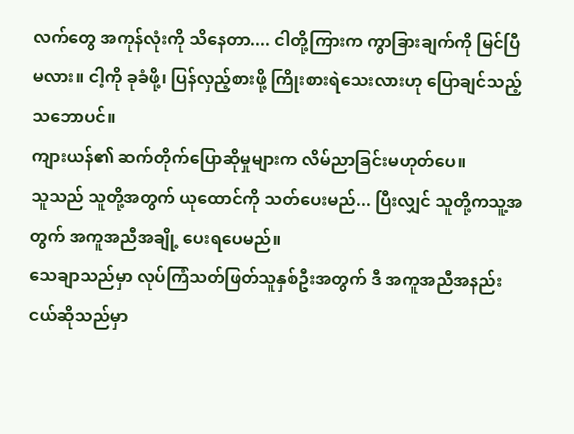လက်တွေ အကုန်လုံးကို သိနေတာ.... ငါတို့ကြားက ကွာခြားချက်ကို မြင်ပြီမလား။ ငါ့ကို ခုခံဖို့၊ ပြန်လှည့်စားဖို့ ကြိုးစားရဲသေးလားဟု ပြောချင်သည့်သဘောပင်။
ကျားယန်၏ ဆက်တိုက်ပြောဆိုမှုများက လိမ်ညာခြင်းမဟုတ်ပေ။
သူသည် သူတို့အတွက် ယုထောင်ကို သတ်ပေးမည်... ပြီးလျှင် သူတို့ကသူ့အတွက် အကူအညီအချို့ ပေးရပေမည်။
သေချာသည်မှာ လုပ်ကြံသတ်ဖြတ်သူနှစ်ဦးအတွက် ဒီ အကူအညီအနည်းငယ်ဆိုသည်မှာ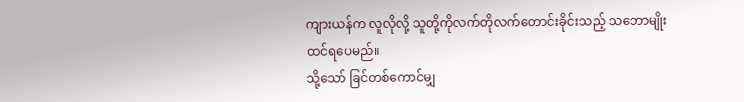ကျားယန်က လူလိုလို့ သူတို့ကိုလက်တိုလက်တောင်းခိုင်းသည့် သဘောမျိုးထင်ရပေမည်။
သို့သော် ခြင်တစ်ကောင်မျှ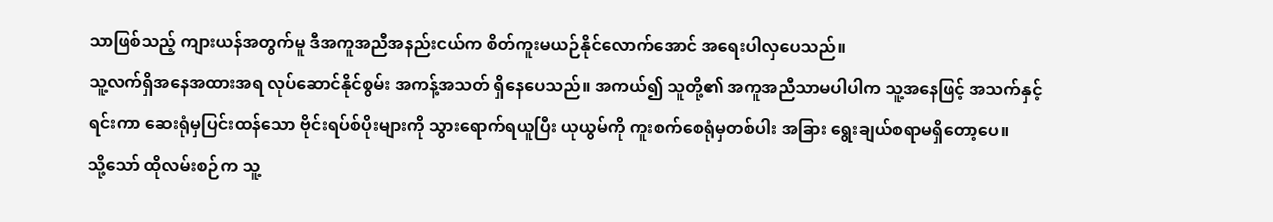သာဖြစ်သည့် ကျားယန်အတွက်မူ ဒီအကူအညီအနည်းငယ်က စိတ်ကူးမယဉ်နိုင်လောက်အောင် အရေးပါလှပေသည်။
သူ့လက်ရှိအနေအထားအရ လုပ်ဆောင်နိုင်စွမ်း အကန့်အသတ် ရှိနေပေသည်။ အကယ်၍ သူတို့၏ အကူအညီသာမပါပါက သူ့အနေဖြင့် အသက်နှင့်ရင်းကာ ဆေးရုံမှပြင်းထန်သော ဗိုင်းရပ်စ်ပိုးများကို သွားရောက်ရယူပြီး ယုယွမ်ကို ကူးစက်စေရုံမှတစ်ပါး အခြား ရွေးချယ်စရာမရှိတော့ပေ။
သို့သော် ထိုလမ်းစဉ်က သူ့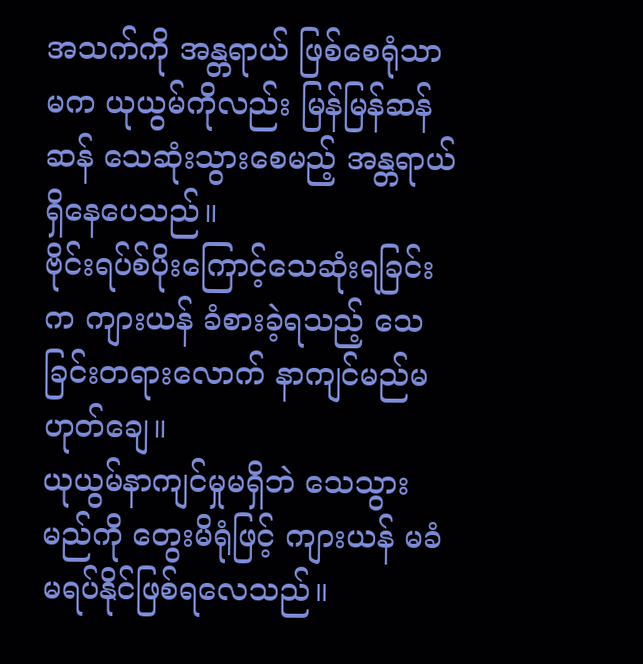အသက်ကို အန္တရာယ် ဖြစ်စေရုံသာမက ယုယွမ်ကိုလည်း မြန်မြန်ဆန်ဆန် သေဆုံးသွားစေမည့် အန္တရာယ်ရှိနေပေသည်။
ဗိုင်းရပ်စ်ပိုးကြောင့်သေဆုံးရခြင်းက ကျားယန် ခံစားခဲ့ရသည့် သေခြင်းတရားလောက် နာကျင်မည်မဟုတ်ချေ။
ယုယွမ်နာကျင်မှုမရှိဘဲ သေသွားမည်ကို တွေးမိရုံဖြင့် ကျားယန် မခံမရပ်နိုင်ဖြစ်ရလေသည်။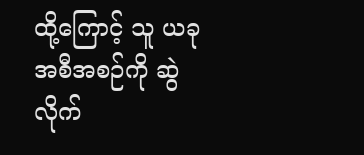ထို့ကြောင့် သူ ယခုအစီအစဉ်ကို ဆွဲလိုက်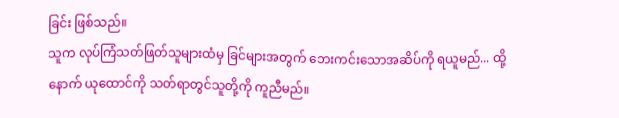ခြင်း ဖြစ်သည်။
သူက လုပ်ကြံသတ်ဖြတ်သူများထံမှ ခြင်များအတွက် ဘေးကင်းသောအဆိပ်ကို ရယူမည်... ထို့နောက် ယုထောင်ကို သတ်ရာတွင်သူတို့ကို ကူညီမည်။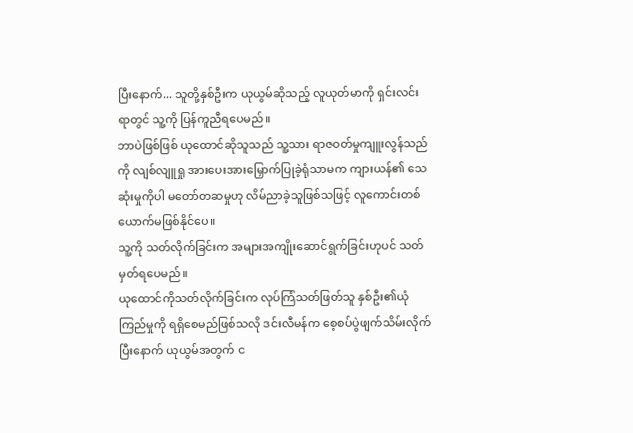ပြီးနောက်... သူတို့နှစ်ဦးက ယုယွမ်ဆိုသည့် လူယုတ်မာကို ရှင်းလင်းရာတွင် သူ့ကို ပြန်ကူညီရပေမည်။
ဘာပဲဖြစ်ဖြစ် ယုထောင်ဆိုသူသည် သူ့သား ရာဇဝတ်မှုကျူးလွန်သည်ကို လျစ်လျူရှု အားပေးအားမြှောက်ပြုခဲ့ရုံသာမက ကျားယန်၏ သေဆုံးမှုကိုပါ မတော်တဆမှုဟု လိမ်ညာခဲ့သူဖြစ်သဖြင့် လူကောင်းတစ်ယောက်မဖြစ်နိုင်ပေ။
သူ့ကို သတ်လိုက်ခြင်းက အများအကျိုးဆောင်ရွက်ခြင်းဟုပင် သတ်မှတ်ရပေမည်။
ယုထောင်ကိုသတ်လိုက်ခြင်းက လုပ်ကြံသတ်ဖြတ်သူ နှစ်ဦး၏ယုံကြည်မှုကို ရရှိစေမည်ဖြစ်သလို ဒင်းလီမန်က စေ့စပ်ပွဲဖျက်သိမ်းလိုက်ပြီးနောက် ယုယွမ်အတွက် င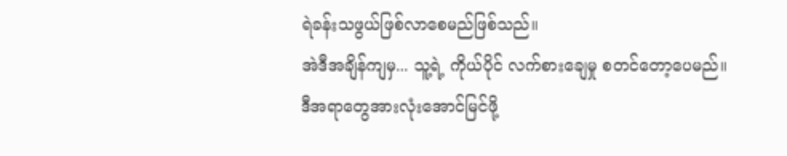ရဲခန်းသဖွယ်ဖြစ်လာစေမည်ဖြစ်သည်။
အဲဒီအချိန်ကျမှ... သူ့ရဲ့ ကိုယ်ပိုင် လက်စားချေမှု စတင်တော့ပေမည်။
ဒီအရာတွေအားလုံးအောင်မြင်ဖို့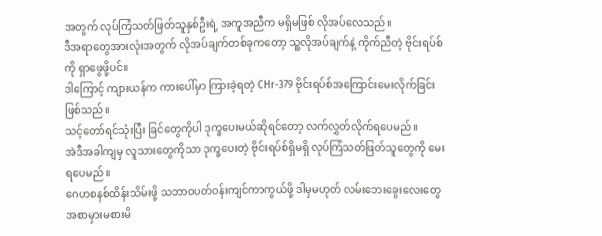အတွက် လုပ်ကြံသတ်ဖြတ်သူနှစ်ဦးရဲ့ အကူအညီက မရှိမဖြစ် လိုအပ်လေသည်။
ဒီအရာတွေအားလုံးအတွက် လိုအပ်ချက်တစ်ခုကတော့ သူ့လိုအပ်ချက်နဲ့ ကိုက်ညီတဲ့ ဗိုင်းရပ်စ်ကို ရှာဖွေဖို့ပင်။
ဒါကြောင့် ကျားယန်က ကားပေါ်မှာ ကြားခဲ့ရတဲ့ CHr-379 ဗိုင်းရပ်စ်အကြောင်းမေးလိုက်ခြင်းဖြစ်သည်။
သင့်တော်ရင်သုံးပြီး ခြင်တွေကိုပါ ဒုက္ခပေးမယ်ဆိုရင်တော့ လက်လွှတ်လိုက်ရပေမည်။
အဲဒီအခါကျမှ လူသားတွေကိုသာ ဒုက္ခပေးတဲ့ ဗိုင်းရပ်စ်ရှိမရှိ လုပ်ကြံသတ်ဖြတ်သူတွေကို မေးရပေမည်။
ဂေဟစနစ်ထိန်းသိမ်းဖို့ သဘာဝပတ်ဝန်းကျင်ကာကွယ်ဖို့ ဒါမှမဟုတ် လမ်းဘေးခွေးလေးတွေ အစာမှားမစားမိ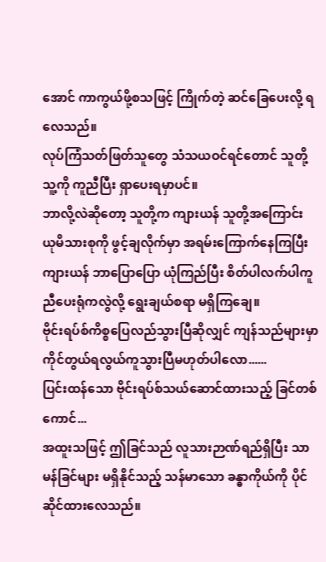အောင် ကာကွယ်ဖို့စသဖြင့် ကြိုက်တဲ့ ဆင်ခြေပေးလို့ ရလေသည်။
လုပ်ကြံသတ်ဖြတ်သူတွေ သံသယဝင်ရင်တောင် သူတို့ သူ့ကို ကူညီပြီး ရှာပေးရမှာပင်။
ဘာလို့လဲဆိုတော့ သူတို့က ကျားယန် သူတို့အကြောင်း ယုမိသားစုကို ဖွင့်ချလိုက်မှာ အရမ်းကြောက်နေကြပြီး ကျားယန် ဘာပြောပြော ယုံကြည်ပြီး စိတ်ပါလက်ပါကူညီပေးရုံကလွဲလို့ ရွေးချယ်စရာ မရှိကြချေ။
ဗိုင်းရပ်စ်ကိစ္စပြေလည်သွားပြီဆိုလျှင် ကျန်သည်များမှာ ကိုင်တွယ်ရလွယ်ကူသွားပြီမဟုတ်ပါလော......
ပြင်းထန်သော ဗိုင်းရပ်စ်သယ်ဆောင်ထားသည့် ခြင်တစ်ကောင်...
အထူးသဖြင့် ဤခြင်သည် လူသားဉာဏ်ရည်ရှိပြီး သာမန်ခြင်များ မရှိနိုင်သည့် သန်မာသော ခန္ဓာကိုယ်ကို ပိုင်ဆိုင်ထားလေသည်။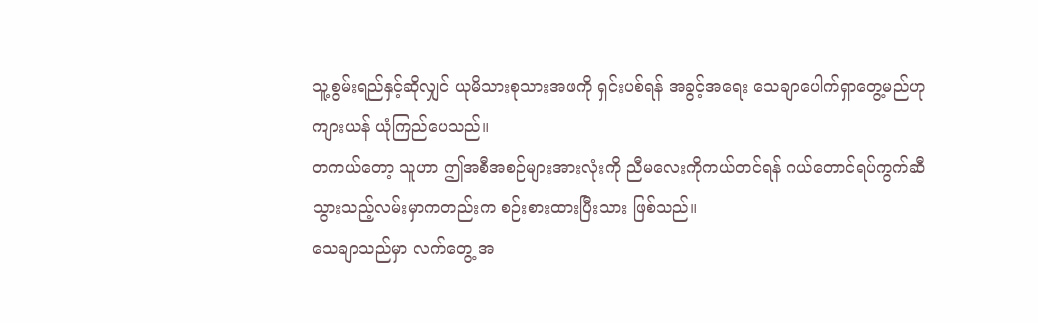သူ့စွမ်းရည်နှင့်ဆိုလျှင် ယုမိသားစုသားအဖကို ရှင်းပစ်ရန် အခွင့်အရေး သေချာပေါက်ရှာတွေ့မည်ဟု ကျားယန် ယုံကြည်ပေသည်။
တကယ်တော့ သူဟာ ဤအစီအစဉ်များအားလုံးကို ညီမလေးကိုကယ်တင်ရန် ဂယ်တောင်ရပ်ကွက်ဆီ သွားသည့်လမ်းမှာကတည်းက စဉ်းစားထားပြီးသား ဖြစ်သည်။
သေချာသည်မှာ လက်တွေ့ အ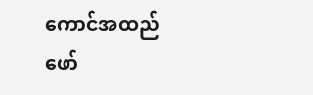ကောင်အထည်ဖော်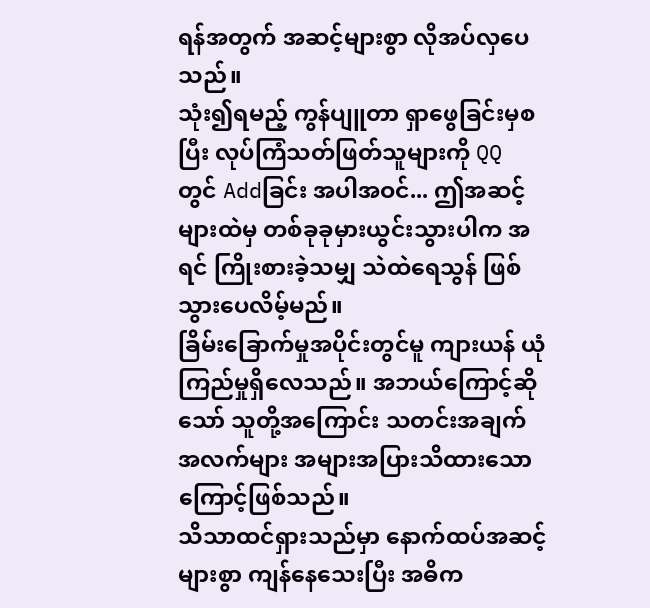ရန်အတွက် အဆင့်များစွာ လိုအပ်လှပေသည်။
သုံး၍ရမည့် ကွန်ပျူတာ ရှာဖွေခြင်းမှစပြီး လုပ်ကြံသတ်ဖြတ်သူများကို QQ တွင် Addခြင်း အပါအဝင်... ဤအဆင့်များထဲမှ တစ်ခုခုမှားယွင်းသွားပါက အရင် ကြိုးစားခဲ့သမျှ သဲထဲရေသွန် ဖြစ်သွားပေလိမ့်မည်။
ခြိမ်းခြောက်မှုအပိုင်းတွင်မူ ကျားယန် ယုံကြည်မှုရှိလေသည်။ အဘယ်ကြောင့်ဆိုသော် သူတို့အကြောင်း သတင်းအချက်အလက်များ အများအပြားသိထားသောကြောင့်ဖြစ်သည်။
သိသာထင်ရှားသည်မှာ နောက်ထပ်အဆင့်များစွာ ကျန်နေသေးပြီး အဓိက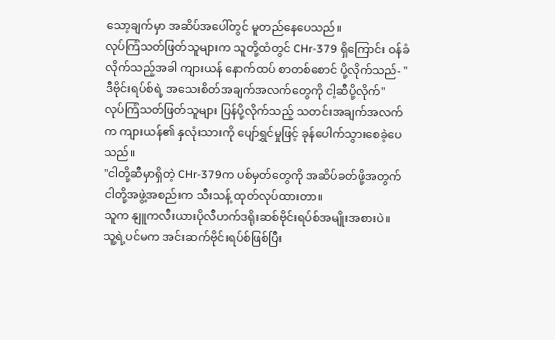သော့ချက်မှာ အဆိပ်အပေါ်တွင် မူတည်နေပေသည်။
လုပ်ကြံသတ်ဖြတ်သူများက သူတို့ထံတွင် CHr-379 ရှိကြောင်း ဝန်ခံလိုက်သည့်အခါ ကျားယန် နောက်ထပ် စာတစ်စောင် ပို့လိုက်သည်- "ဒီဗိုင်းရပ်စ်ရဲ့ အသေးစိတ်အချက်အလက်တွေကို ငါ့ဆီပို့လိုက်"
လုပ်ကြံသတ်ဖြတ်သူများ ပြန်ပို့လိုက်သည့် သတင်းအချက်အလက်က ကျားယန်၏ နှလုံးသားကို ပျော်ရွှင်မှုဖြင့် ခုန်ပေါက်သွားစေခဲ့ပေသည်။
"ငါတို့ဆီမှာရှိတဲ့ CHr-379က ပစ်မှတ်တွေကို အဆိပ်ခတ်ဖို့အတွက် ငါတို့အဖွဲ့အစည်းက သီးသန့် ထုတ်လုပ်ထားတာ။
သူက နျူကလီးယားပိုလီဟက်ဒရိုးဆစ်ဗိုင်းရပ်စ်အမျိုးအစားပဲ။
သူ့ရဲ့ပင်မက အင်းဆက်ဗိုင်းရပ်စ်ဖြစ်ပြီး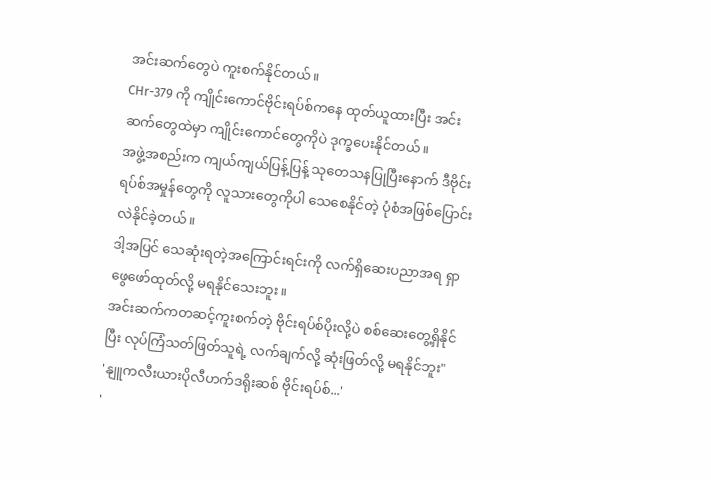အင်းဆက်တွေပဲ ကူးစက်နိုင်တယ်။
CHr-379 ကို ကျိုင်းကောင်ဗိုင်းရပ်စ်ကနေ ထုတ်ယူထားပြီး အင်းဆက်တွေထဲမှာ ကျိုင်းကောင်တွေကိုပဲ ဒုက္ခပေးနိုင်တယ်။
အဖွဲ့အစည်းက ကျယ်ကျယ်ပြန့်ပြန့် သုတေသနပြုပြီးနောက် ဒီဗိုင်းရပ်စ်အမှုန်တွေကို လူသားတွေကိုပါ သေစေနိုင်တဲ့ ပုံစံအဖြစ်ပြောင်းလဲနိုင်ခဲ့တယ်။
ဒါ့အပြင် သေဆုံးရတဲ့အကြောင်းရင်းကို လက်ရှိဆေးပညာအရ ရှာဖွေဖော်ထုတ်လို့ မရနိုင်သေးဘူး။
အင်းဆက်ကတဆင့်ကူးစက်တဲ့ ဗိုင်းရပ်စ်ပိုးလို့ပဲ စစ်ဆေးတွေ့ရှိနိုင်ပြီး လုပ်ကြံသတ်ဖြတ်သူရဲ့ လက်ချက်လို့ ဆုံးဖြတ်လို့ မရနိုင်ဘူး"
'နျူကလီးယားပိုလီဟက်ဒရိုးဆစ် ဗိုင်းရပ်စ်...'
'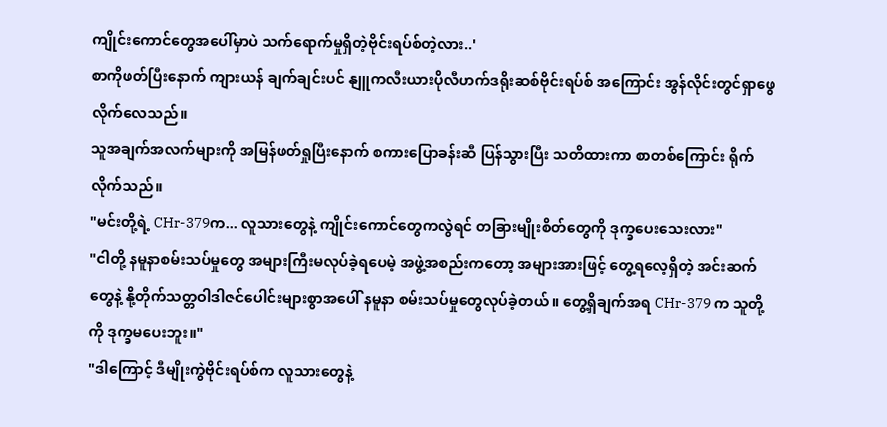ကျိုင်းကောင်တွေအပေါ်မှာပဲ သက်ရောက်မှုရှိတဲ့ဗိုင်းရပ်စ်တဲ့လား..'
စာကိုဖတ်ပြီးနောက် ကျားယန် ချက်ချင်းပင် နျူကလီးယားပိုလီဟက်ဒရိုးဆစ်ဗိုင်းရပ်စ် အကြောင်း အွန်လိုင်းတွင်ရှာဖွေလိုက်လေသည်။
သူအချက်အလက်များကို အမြန်ဖတ်ရှုပြီးနောက် စကားပြောခန်းဆီ ပြန်သွားပြီး သတိထားကာ စာတစ်ကြောင်း ရိုက်လိုက်သည်။
"မင်းတို့ရဲ့ CHr-379က... လူသားတွေနဲ့ ကျိုင်းကောင်တွေကလွဲရင် တခြားမျိုးစိတ်တွေကို ဒုက္ခပေးသေးလား"
"ငါတို့ နမူနာစမ်းသပ်မှုတွေ အများကြီးမလုပ်ခဲ့ရပေမဲ့ အဖွဲ့အစည်းကတော့ အများအားဖြင့် တွေ့ရလေ့ရှိတဲ့ အင်းဆက်တွေနဲ့ နို့တိုက်သတ္တဝါဒါဇင်ပေါင်းများစွာအပေါ် နမူနာ စမ်းသပ်မှုတွေလုပ်ခဲ့တယ်။ တွေ့ရှိချက်အရ CHr-379 က သူတို့ကို ဒုက္ခမပေးဘူး။"
"ဒါကြောင့် ဒီမျိုးကွဲဗိုင်းရပ်စ်က လူသားတွေနဲ့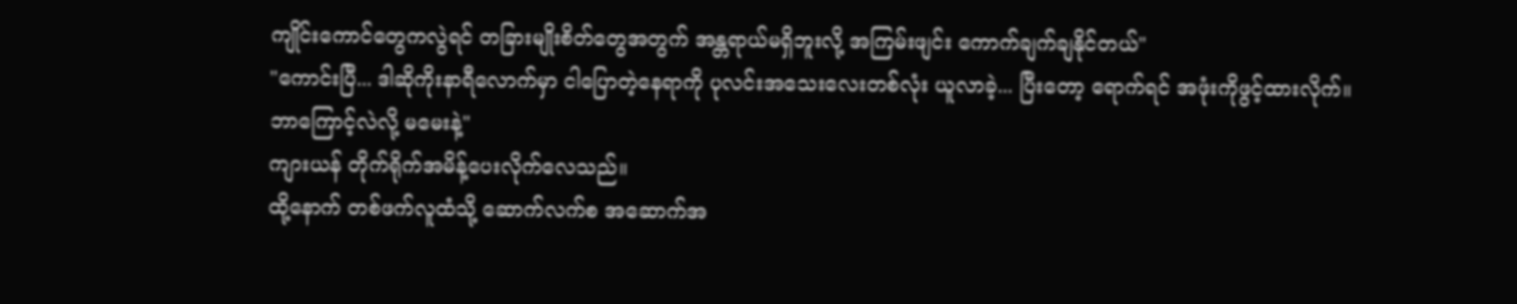ကျိုင်းကောင်တွေကလွဲရင် တခြားမျိုးစိတ်တွေအတွက် အန္တရာယ်မရှိဘူးလို့ အကြမ်းဖျင်း ကောက်ချက်ချနိုင်တယ်"
"ကောင်းပြီ... ဒါဆိုကိုးနာရီလောက်မှာ ငါပြောတဲ့နေရာကို ပုလင်းအသေးလေးတစ်လုံး ယူလာခဲ့... ပြီးတော့ ရောက်ရင် အဖုံးကိုဖွင့်ထားလိုက်။
ဘာကြောင့်လဲလို့ မမေးနဲ့"
ကျားယန် တိုက်ရိုက်အမိန့်ပေးလိုက်လေသည်။
ထို့နောက် တစ်ဖက်လူထံသို့ ဆောက်လက်စ အဆောက်အ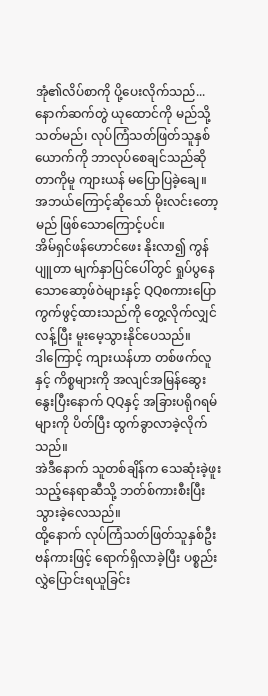အုံ၏လိပ်စာကို ပို့ပေးလိုက်သည်...
နောက်ဆက်တွဲ ယုထောင်ကို မည်သို့သတ်မည်၊ လုပ်ကြံသတ်ဖြတ်သူနှစ်ယောက်ကို ဘာလုပ်စေချင်သည်ဆိုတာကိုမူ ကျားယန် မပြောပြခဲ့ချေ။
အဘယ်ကြောင့်ဆိုသော် မိုးလင်းတော့မည် ဖြစ်သောကြောင့်ပင်။
အိမ်ရှင်ဖန်ဟောင်ဖေး နိုးလာ၍ ကွန်ပျူတာ မျက်နှာပြင်ပေါ်တွင် ရှုပ်ပွနေသောဆော့ဖ်ဝဲများနှင့် QQစကားပြောကွက်ဖွင့်ထားသည်ကို တွေ့လိုက်လျှင် လန့်ပြီး မူးမေ့သွားနိုင်ပေသည်။
ဒါကြောင့် ကျားယန်ဟာ တစ်ဖက်လူနှင့် ကိစ္စများကို အလျင်အမြန်ဆွေးနွေးပြီးနောက် QQနှင့် အခြားပရိုဂရမ်များကို ပိတ်ပြီး ထွက်ခွာလာခဲ့လိုက်သည်။
အဲဒီနောက် သူတစ်ချိန်က သေဆုံးခဲ့ဖူးသည့်နေရာဆီသို့ ဘတ်စ်ကားစီးပြီး သွားခဲ့လေသည်။
ထို့နောက် လုပ်ကြံသတ်ဖြတ်သူနှစ်ဦး ဗန်ကားဖြင့် ရောက်ရှိလာခဲ့ပြီး ပစ္စည်းလွှဲပြောင်းရယူခြင်း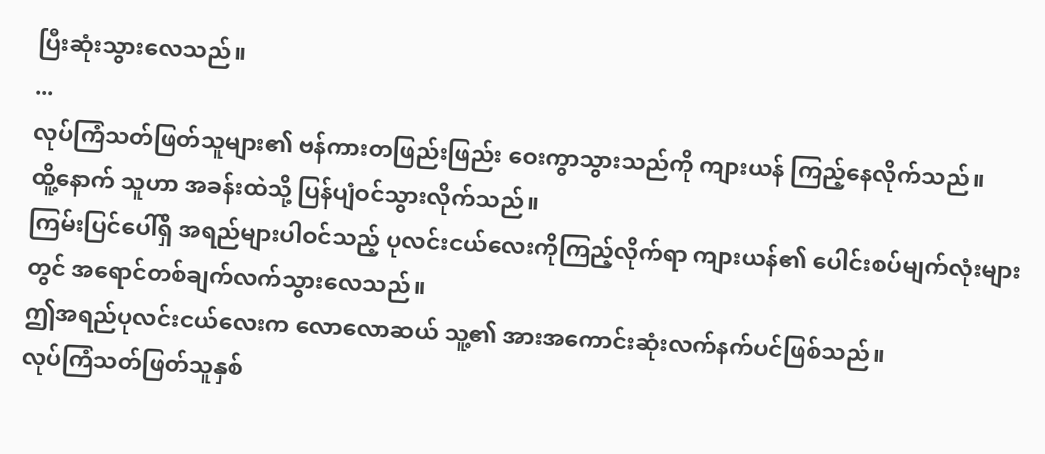ပြီးဆုံးသွားလေသည်။
...
လုပ်ကြံသတ်ဖြတ်သူများ၏ ဗန်ကားတဖြည်းဖြည်း ဝေးကွာသွားသည်ကို ကျားယန် ကြည့်နေလိုက်သည်။
ထိူ့နောက် သူဟာ အခန်းထဲသို့ ပြန်ပျံဝင်သွားလိုက်သည်။
ကြမ်းပြင်ပေါ်ရှိ အရည်များပါဝင်သည့် ပုလင်းငယ်လေးကိုကြည့်လိုက်ရာ ကျားယန်၏ ပေါင်းစပ်မျက်လုံးများတွင် အရောင်တစ်ချက်လက်သွားလေသည်။
ဤအရည်ပုလင်းငယ်လေးက လောလောဆယ် သူ့၏ အားအကောင်းဆုံးလက်နက်ပင်ဖြစ်သည်။
လုပ်ကြံသတ်ဖြတ်သူနှစ်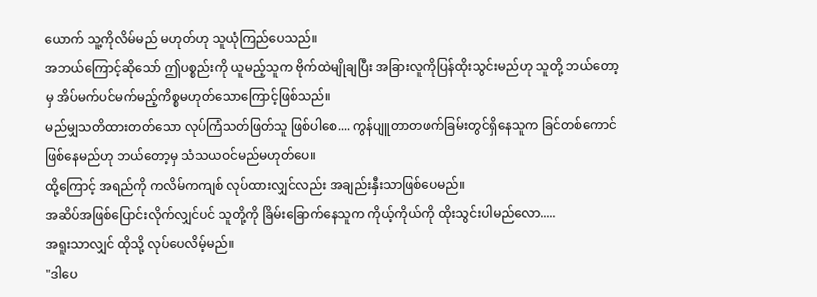ယောက် သူ့ကိုလိမ်မည် မဟုတ်ဟု သူယုံကြည်ပေသည်။
အဘယ်ကြောင့်ဆိုသော် ဤပစ္စည်းကို ယူမည့်သူက ဗိုက်ထဲမျိုချပြီး အခြားလူကိုပြန်ထိုးသွင်းမည်ဟု သူတို့ ဘယ်တော့မှ အိပ်မက်ပင်မက်မည့်ကိစ္စမဟုတ်သောကြောင့်ဖြစ်သည်။
မည်မျှသတိထားတတ်သော လုပ်ကြံသတ်ဖြတ်သူ ဖြစ်ပါစေ.... ကွန်ပျူတာတဖက်ခြမ်းတွင်ရှိနေသူက ခြင်တစ်ကောင်ဖြစ်နေမည်ဟု ဘယ်တော့မှ သံသယဝင်မည်မဟုတ်ပေ။
ထို့ကြောင့် အရည်ကို ကလိမ်ကကျစ် လုပ်ထားလျှင်လည်း အချည်းနှီးသာဖြစ်ပေမည်။
အဆိပ်အဖြစ်ပြောင်းလိုက်လျှင်ပင် သူတို့ကို ခြိမ်းခြောက်နေသူက ကိုယ့်ကိုယ်ကို ထိုးသွင်းပါမည်လော.....
အရူးသာလျှင် ထိုသို့ လုပ်ပေလိမ့်မည်။
"ဒါပေ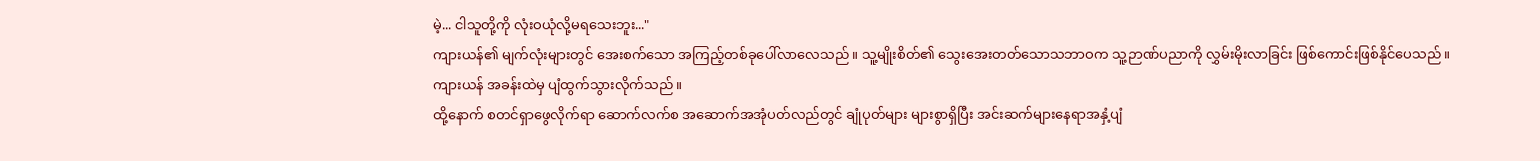မဲ့... ငါသူတို့ကို လုံးဝယုံလို့မရသေးဘူး..."
ကျားယန်၏ မျက်လုံးများတွင် အေးစက်သော အကြည့်တစ်ခုပေါ်လာလေသည်။ သူ့မျိုးစိတ်၏ သွေးအေးတတ်သောသဘာဝက သူ့ဉာဏ်ပညာကို လွှမ်းမိုးလာခြင်း ဖြစ်ကောင်းဖြစ်နိုင်ပေသည်။
ကျားယန် အခန်းထဲမှ ပျံထွက်သွားလိုက်သည်။
ထို့နောက် စတင်ရှာဖွေလိုက်ရာ ဆောက်လက်စ အဆောက်အအုံပတ်လည်တွင် ချုံပုတ်များ များစွာရှိပြီး အင်းဆက်များနေရာအနှံ့ပျံ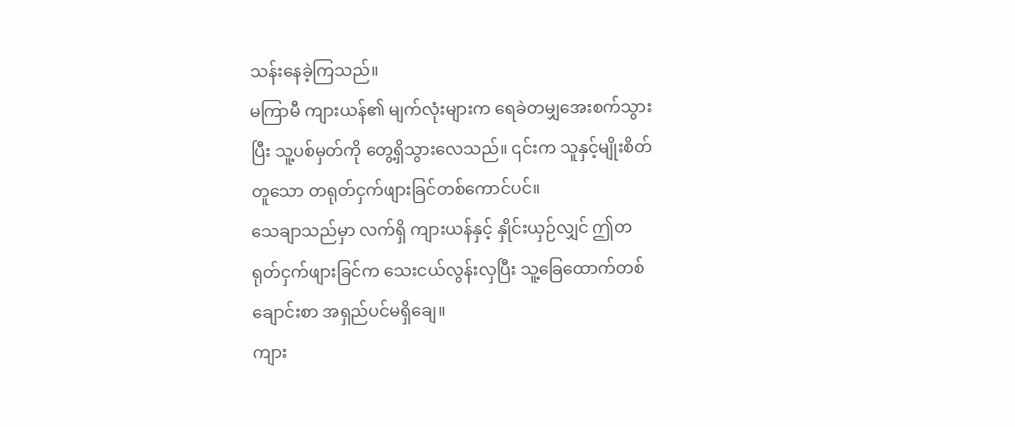သန်းနေခဲ့ကြသည်။
မကြာမီ ကျားယန်၏ မျက်လုံးများက ရေခဲတမျှအေးစက်သွားပြီး သူ့ပစ်မှတ်ကို တွေ့ရှိသွားလေသည်။ ၎င်းက သူနှင့်မျိုးစိတ်တူသော တရုတ်ငှက်ဖျားခြင်တစ်ကောင်ပင်။
သေချာသည်မှာ လက်ရှိ ကျားယန်နှင့် နှိုင်းယှဉ်လျှင် ဤတရုတ်ငှက်ဖျားခြင်က သေးငယ်လွန်းလှပြီး သူ့ခြေထောက်တစ်ချောင်းစာ အရှည်ပင်မရှိချေ။
ကျား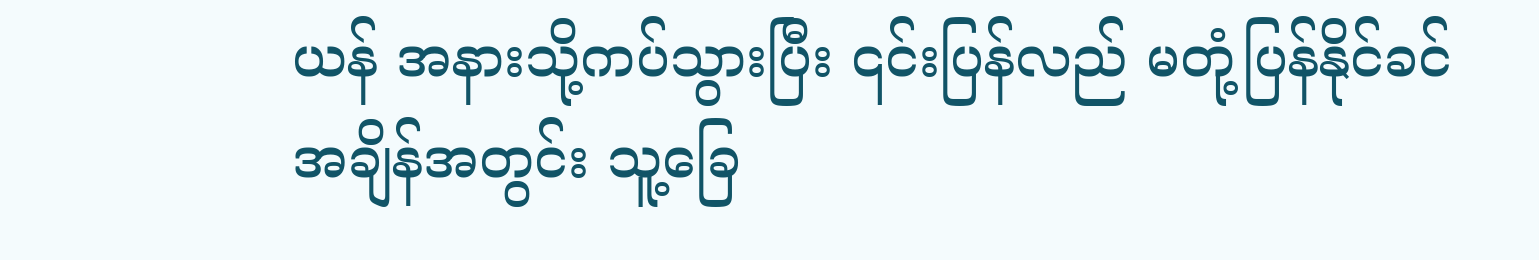ယန် အနားသို့ကပ်သွားပြီး ၎င်းပြန်လည် မတုံ့ပြန်နိုင်ခင်အချိန်အတွင်း သူ့ခြေ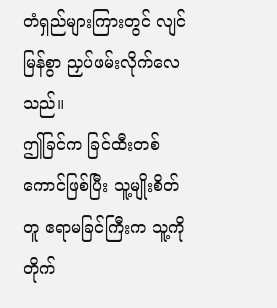တံရှည်များကြားတွင် လျင်မြန်စွာ ညှပ်ဖမ်းလိုက်လေသည်။
ဤခြင်က ခြင်ထီးတစ်ကောင်ဖြစ်ပြီး သူ့မျိုးစိတ်တူ ဧရာမခြင်ကြီးက သူ့ကိုတိုက်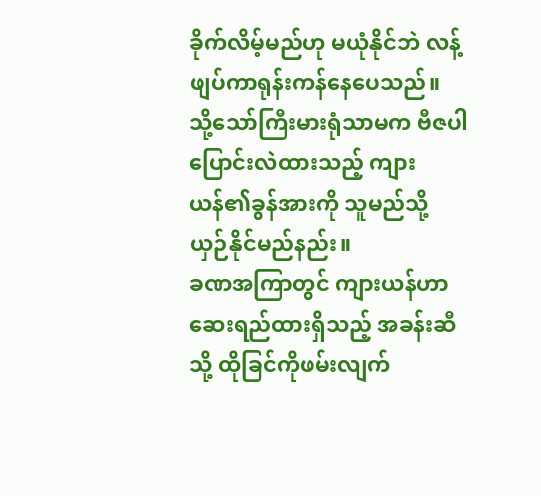ခိုက်လိမ့်မည်ဟု မယုံနိုင်ဘဲ လန့်ဖျပ်ကာရုန်းကန်နေပေသည်။
သို့သော်ကြီးမားရုံသာမက ဗီဇပါပြောင်းလဲထားသည့် ကျားယန်၏ခွန်အားကို သူမည်သို့ ယှဉ်နိုင်မည်နည်း။
ခဏအကြာတွင် ကျားယန်ဟာ ဆေးရည်ထားရှိသည့် အခန်းဆီသို့ ထိုခြင်ကိုဖမ်းလျက်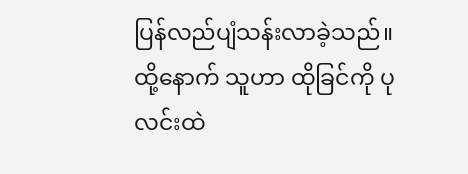ပြန်လည်ပျံသန်းလာခဲ့သည်။
ထို့နောက် သူဟာ ထိုခြင်ကို ပုလင်းထဲ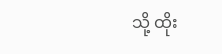သို့ ထိုး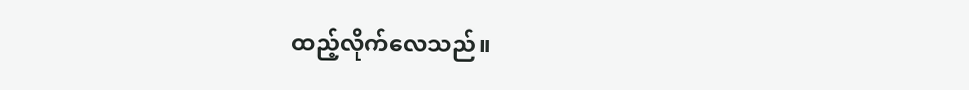ထည့်လိုက်လေသည်။